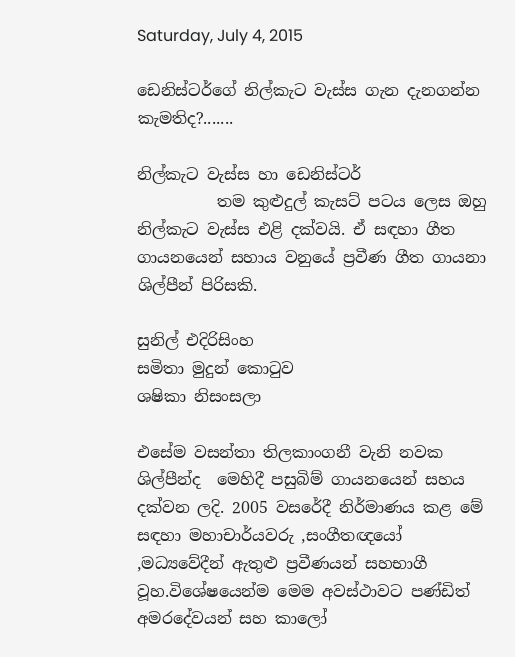Saturday, July 4, 2015

ඩෙනිස්ටර්ගේ නිල්කැට වැස්ස ගැන දැනගන්න කැමතිද?.......

නිල්කැට වැස්ස හා ඩෙනිස්ටර්
          තම කුළුදුල් කැසට් පටය ලෙස ඔහු නිල්කැට වැස්ස එළි දක්වයි. ඒ සඳහා ගීත ගායනයෙන් සහාය වනුයේ ප්‍රවීණ ගීත ගායනා ශිල්පීන් පිරිසකි.

සුනිල් එදිරිසිංහ
සමිතා මුදුන් කොටුව
ශෂිකා නිසංසලා

එසේම වසන්තා තිලකාංගනී වැනි නවක ශිල්පීන්ද  මෙහිදී පසුබිම් ගායනයෙන් සහය දක්වන ලදි. 2005 වසරේදී නිර්මාණය කළ මේ සඳහා මහාචාර්යවරු ,සංගීතඥයෝ ,මධ්‍යවේදීන් ඇතුළු ප්‍රවීණයන් සහභාගී වූහ.විශේෂයෙන්ම මෙම අවස්ථාවට පණ්ඩිත් අමරදේවයන් සහ කාලෝ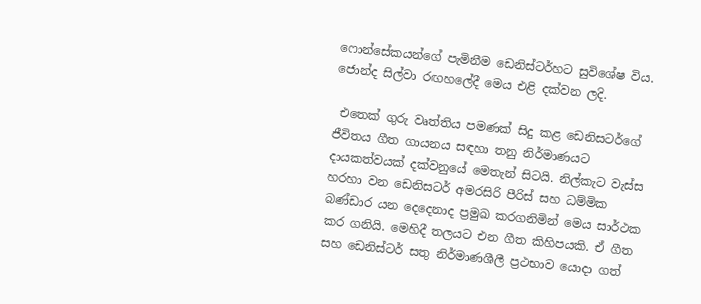ෆොන්සේකයන්ගේ පැමිනීම ඩෙනිස්ටර්හට සුවිශේෂ විය. ජොන්ද සිල්වා රඟහලේදී මෙය එළි දක්වන ලදි.

 එතෙක් ගුරු වෘත්තිය පමණක් සිදු කළ ඩෙනිසටර්ගේ ජීවිතය ගීත ගායනය සඳහා තනු නිර්මාණයට දායකත්වයක් දක්වනුයේ මෙතැන් සිටයි. නිල්කැට වැස්ස හරහා වන ඩෙනිසටර් අමරසිරි පීරිස් සහ ධම්මික බණ්ඩාර යන දෙදෙනාද ප්‍රමුඛ කරගනිමින් මෙය සාර්ථක කර ගනියි. මෙහිදී තලයට එන ගීත කිහිපයකි. ඒ ගීත සහ ඩෙනිස්ටර් සතු නිර්මාණශීලී ප්‍රථභාව යොදා ගත්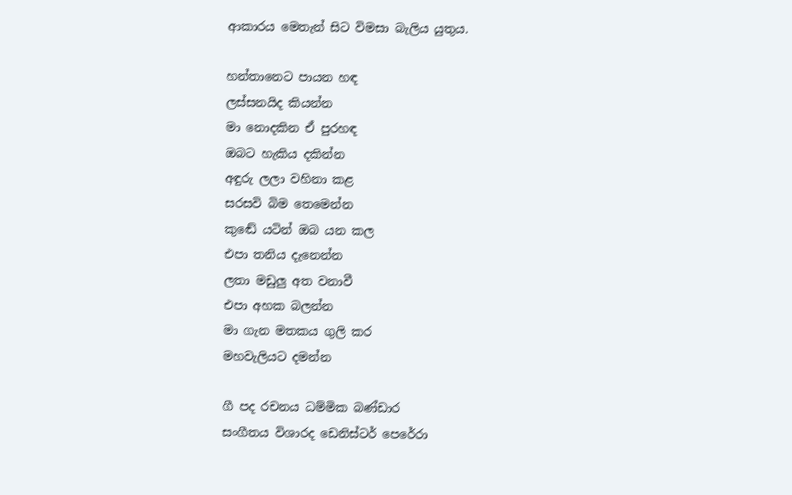ආකාරය මෙතැන් සිට විමසා බැලිය යුතුය.

හන්තානෙට පායන හඳ
ලස්සනයිද කියන්න
මා නොදකින ඒ පුරහඳ
ඔබට හැකිය දකින්න
අඳුරු ලලා වහිනා කළ
සරසවි බිම තෙමෙන්න
කුඬේ යටින් ඔබ යන කල
එපා තනිය දැනෙන්න
ලතා මඩුලු අත වනාවී
එපා අහක බලන්න
මා ගැන මතකය ගුලි කර
මහවැලියට දමන්න

ගී පද රචනය ධම්මික බණ්ඩාර
සංගීතය විශාරද ඩෙනිස්ටර් පෙරේරා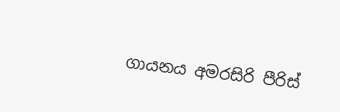ගායනය අමරසිරි පීරිස්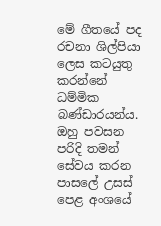මේ ගීතයේ පද රචනා ශිල්පියා ලෙස කටයුතු කරන්නේ ධම්මික බණ්ඩාරයන්ය. ඔහු පවසන පරිදි තමන් සේවය කරන පාසලේ උසස් පෙළ අංශයේ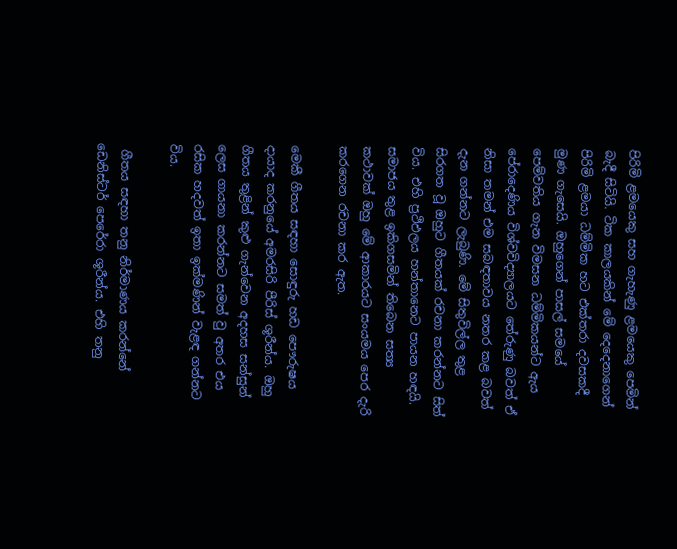පිරිමි ළමයෙකු සහ ගැහැණු ළමයෙකු පෙමින් බැදී සිටියි. ටික කාලයකින් මේ දෙදෙනාගෙන් පිරිමි ළමයා ධම්මික හට එක්තරා දවසකදී මුණ ගැසෙයි. ඔහුගෙන් පාසල් සමයේ පෙම්වතිය ගැන විමසන ධම්මිකයන්ට ඇය පේරාදෙණිය විශ්වවිද්‍යාලයට තේරුණු බවත් ඒ නිසා තමන් එම සබඳතාවය නතර කළ බවත් දැන ගන්නට ලැබුණි. මේ සිතුවිල්ල තුළ සිරගත වූ ඔහුට ගීතයක් රචනා කරන්නට සිත් විය. එහි ප්‍රථිඵලය හන්තානෙට පායන හඳයි. සමාජය තුළ ඉකිගසමින් තිබෙන සත්‍ය කථාවක් ඔහු මේ ආකාරයට සංයමය පෙර දැරි කරගෙන රචනා කර ඇත.

මෙකී ගීතය සඳහා සොඳුරු හඩ පෞරුෂය දායාද කරනුයේ අමරසිරි පීරිස් ශූරීන්ය. ඔහු ගීතය තුළින් කුළු ගැන්වෙන අදහස සන්සුන් ලෙස ගායනා කරන්නට සමත් වු අතර එය රසික හදවත් ඉතා ඉක්මණින් වැළඳ ගන්නට විය.

 ගීතය සඳහා තනු නිර්මාණය කරන්නේ ඩෙනිස්ටර් පෙරේරා ශූරීන්ය. එහි තනු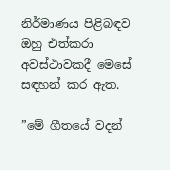නිර්මාණය පිළිබඳව ඔහු එත්කරා අවස්ථාවකදී මෙසේ සඳහන් කර ඇත.

”මේ ගීතයේ වදන්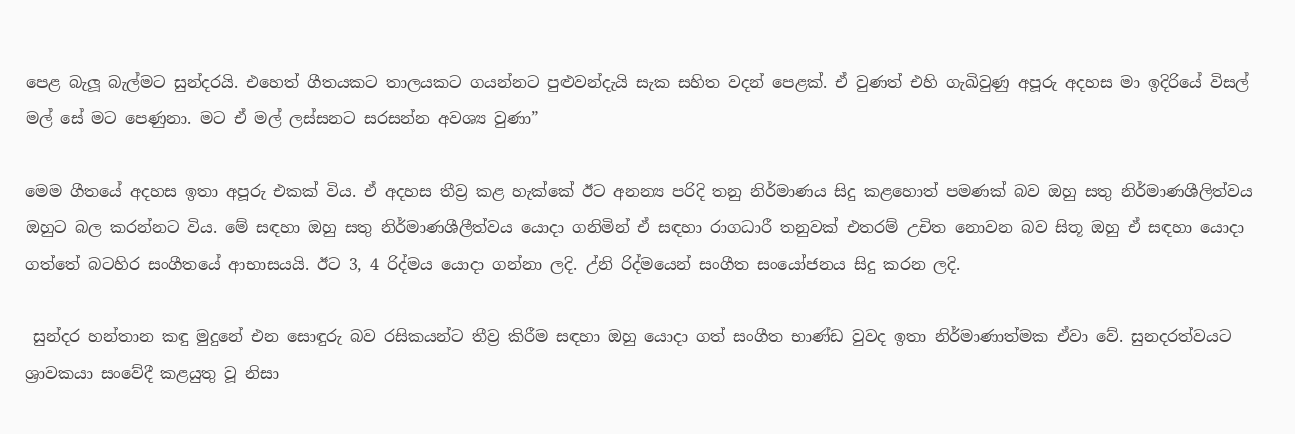පෙළ බැලූ බැල්මට සුන්දරයි. එහෙත් ගීතයකට තාලයකට ගයන්නට පුළුවන්දැයි සැක සහිත වදන් පෙළක්. ඒ වුණත් එහි ගැඛිවුණු අපූරු අදහස මා ඉදිරියේ විසල් මල් සේ මට පෙණුනා. මට ඒ මල් ලස්සනට සරසන්න අවශ්‍ය වුණා”

මෙම ගීතයේ අදහස ඉතා අපූරු එකක් විය. ඒ අදහස තීව්‍ර කළ හැක්කේ ඊට අනන්‍ය පරිදි තනු නිර්මාණය සිදු කළහොත් පමණක් බව ඔහු සතු නිර්මාණශීලිත්වය ඔහුට බල කරන්නට විය. මේ සඳහා ඔහු සතු නිර්මාණශීලීත්වය යොදා ගනිමින් ඒ සඳහා රාගධාරී තනුවක් එතරම් උචිත නොවන බව සිතූ ඔහු ඒ සඳහා යොදා ගත්තේ බටහිර සංගීතයේ ආභාසයයි. ඊට 3, 4 රිද්මය යොදා ගන්නා ලදි. උ්නි රිද්මයෙන් සංගීත සංයෝජනය සිදු කරන ලදි.

 සුන්දර හන්තාන කඳු මුදුනේ එන සොඳුරු බව රසිකයන්ට තීව්‍ර කිරීම සඳහා ඔහු යොදා ගත් සංගීත භාණ්ඩ වුවද ඉතා නිර්මාණාත්මක ඒවා වේ. සුනදරත්වයට ශ්‍රාවකයා සංවේදී කළයුතු වූ නිසා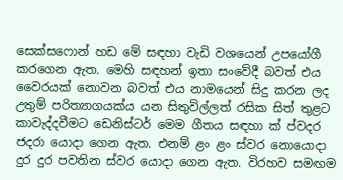සෙක්සෆොන් හඩ මේ සඳහා වැඩි වශයෙන් උපයෝගී කරගෙන ඇත. මෙහි සඳහන් ඉතා සංවේදී බවත් එය වෛරයක් නොවන බවත් එය නාමයෙන් සිදු කරන ලද උතුම් පරිත්‍යාගයක්ය යන සිතුවිල්ලත් රසික සිත් තුළට කාවැද්දවීමට ඩෙනිස්ටර් මෙම ගීතය සඳහා ක්‍ ප්වදර ජදරා යොදා ගෙන ඇත. එනම් ළං ළං ස්වර නොයොදා දුර දුර පවතින ස්වර යොදා ගෙන ඇත. විරහව සමඟම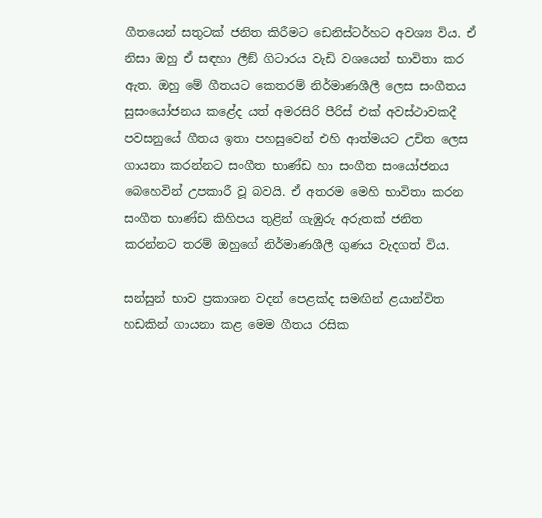ගීතයෙන් සතුටක් ජනිත කිරීමට ඩෙනිස්ටර්හට අවශ්‍ය විය. ඒ නිසා ඔහු ඒ සඳහා ලීඞ් ගිටාරය වැඩි වශයෙන් භාවිතා කර ඇත. ඔහු මේ ගීතයට කෙතරම් නිර්මාණශීලී ලෙස සංගීතය සුසංයෝජනය කළේද යත් අමරසිරි පීරිස් එක් අවස්ථාවකදී පවසනුයේ ගීතය ඉතා පහසුවෙන් එහි ආත්මයට උචිත ලෙස ගායනා කරන්නට සංගීත භාණ්ඩ හා සංගීත සංයෝජනය බෙහෙවින් උපකාරී වූ බවයි. ඒ අතරම මෙහි භාවිතා කරන සංගීත භාණ්ඩ කිහිපය තුළින් ගැඹුරු අරුතක් ජනිත කරන්නට තරම් ඔහුගේ නිර්මාණශීලී ගුණය වැදගත් විය.

සන්සුන් භාව ප්‍රකාශන වදන් පෙළක්ද සමඟින් ළයාන්විත හඩකින් ගායනා කළ මෙම ගීතය රසික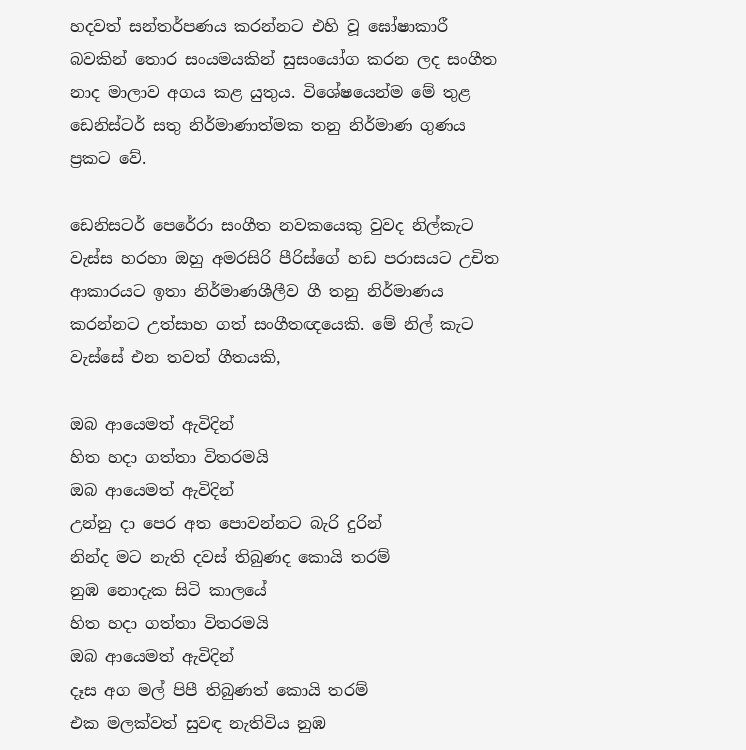හදවත් සන්තර්පණය කරන්නට එහි වූ ඝෝෂාකාරී බවකින් තොර සංයමයකින් සුසංයෝග කරන ලද සංගීත නාද මාලාව අගය කළ යුතුය. විශේෂයෙන්ම මේ තුළ ඩෙනිස්ටර් සතු නිර්මාණාත්මක තනු නිර්මාණ ගුණය ප්‍රකට වේ.

ඩෙනිසටර් පෙරේරා සංගීත නවකයෙකු වුවද නිල්කැට වැස්ස හරහා ඔහු අමරසිරි පීරිස්ගේ හඩ පරාසයට උචිත ආකාරයට ඉතා නිර්මාණශීලීව ගී තනු නිර්මාණය කරන්නට උත්සාහ ගත් සංගීතඥයෙකි. මේ නිල් කැට වැස්සේ එන තවත් ගීතයකි,

ඔබ ආයෙමත් ඇවිදින්
හිත හදා ගත්තා විතරමයි
ඔබ ආයෙමත් ඇවිදින්
උන්නු දා පෙර අත පොවන්නට බැරි දුරින්
නින්ද මට නැති දවස් තිබුණද කොයි තරම්
නුඹ නොදැක සිටි කාලයේ
හිත හදා ගත්තා විතරමයි
ඔබ ආයෙමත් ඇවිදින්
දෑස අග මල් පිපී තිබුණත් කොයි තරම්
එක මලක්වත් සුවඳ නැතිවිය නුඹ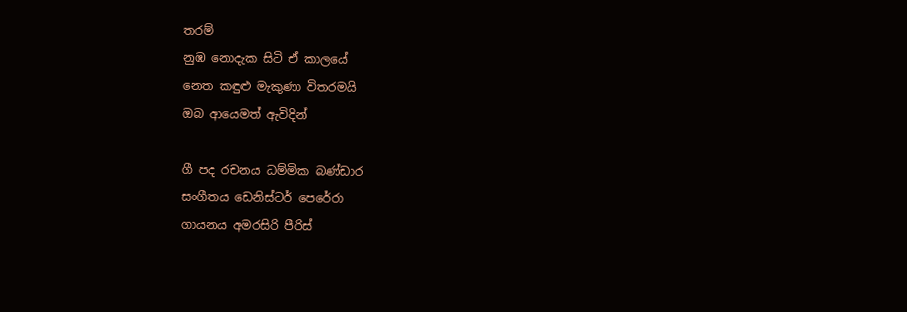තරම්
නුඹ නොදැක සිටි ඒ කාලයේ
නෙත කඳුළු මැකුණා විතරමයි
ඔබ ආයෙමත් ඇවිදින්

ගී පද රචනය ධම්මික බණ්ඩාර
සංගීතය ඩෙනිස්ටර් පෙරේරා
ගායනය අමරසිරි පීරිස්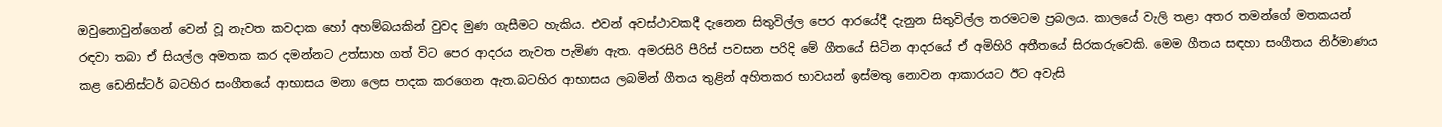ඔවුනොවුන්ගෙන් වෙන් වූ නැවත කවදාක හෝ අහම්බයකින් වුවද මුණ ගැසීමට හැකිය. එවන් අවස්ථාවකදී දැනෙන සිතුවිල්ල පෙර ආරයේදී දැනුන සිතුවිල්ල තරමටම ප්‍රබලය. කාලයේ වැලි තළා අතර තමන්ගේ මතකයන් රඳවා තබා ඒ සියල්ල අමතක කර දමන්නට උත්සාහ ගත් විට පෙර ආදරය නැවත පැමිණ ඇත. අමරසිරි පීරිස් පවසන පරිදි මේ ගීතයේ සිටින ආදරයේ ඒ අමිහිරි අතීතයේ සිරකරුවෙකි. මෙම ගීතය සඳහා සංගීතය නිර්මාණය කළ ඩෙනිස්ටර් බටහිර සංගීතයේ ආභාසය මනා ලෙස පාදක කරගෙන ඇත.බටහිර ආභාසය ලබමින් ගීතය තුළින් අහිතකර භාවයන් ඉස්මතු නොවන ආකාරයට ඊට අවැසි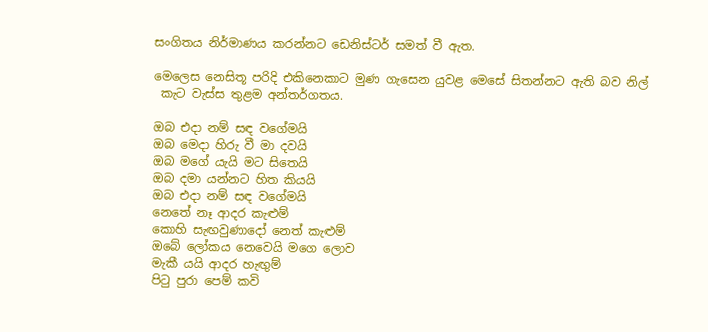සංගිතය නිර්මාණය කරන්නට ඩෙනිස්ටර් සමත් වී ඇත.

මෙලෙස නෙසිතූ පරිදි එකිනෙකාට මුණ ගැසෙන යුවළ මෙසේ සිතන්නට ඇති බව නිල්
 කැට වැස්ස තුළම අන්තර්ගතය.

ඔබ එදා නම් සඳ වගේමයි
ඔබ මෙදා හිරු වී මා දවයි
ඔබ මගේ යැයි මට සිතෙයි
ඔබ දමා යන්නට හිත කියයි
ඔබ එදා නම් සඳ වගේමයි
නෙතේ නෑ ආදර කැළුම්
කොහි සැඟවුණාදෝ නෙත් කැළුම්
ඔබේ ලෝකය නෙවෙයි මගෙ ලොව
මැකී යයි ආදර හැඟුම්
පිටු පුරා පෙම් කවි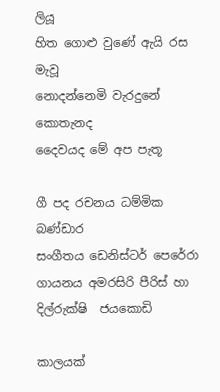ලියූ
හිත ගොළු වුණේ ඇයි රස මැවූ
නොදන්නෙමි වැරදුනේ කොතැනද
දෛවයද මේ අප පැතූ

ගී පද රචනය ධම්මික බණ්ඩාර
සංගීතය ඩෙනිස්ටර් පෙරේරා
ගායනය අමරසිරි පීරිස් හා දිල්රුක්ෂි  ජයකොඩි

කාලයක්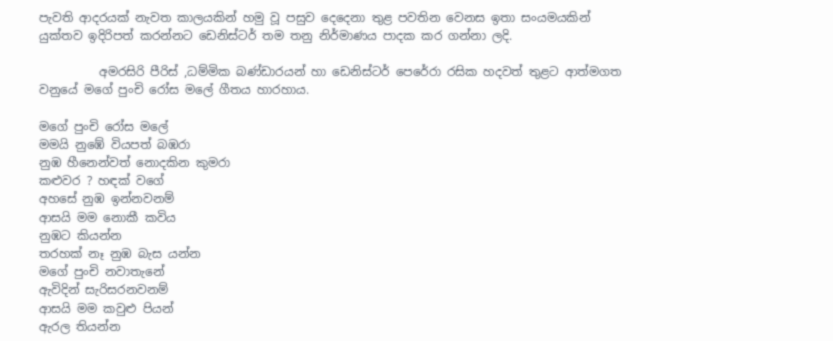පැවති ආදරයක් නැවත කාලයකින් හමු වූ පසුව දෙදෙනා තුළ පවතින වෙනස ඉතා සංයමයකින් යුක්තව ඉදිරිපත් කරන්නට ඩෙනිස්ටර් තම තනු නිර්මාණය පාදක කර ගන්නා ලදි.

          අමරසිරි පීරිස් ,ධම්මික බණ්ඩාරයන් හා ඩෙනිස්ටර් පෙරේරා රසික හදවත් තුළට ආත්මගත වනුයේ මගේ පුංචි රෝස මලේ ගීතය හාරහාය.

මගේ පුංචි රෝස මලේ
මමයි නුඹේ වියපත් බඹරා
නුඹ හීනෙන්වත් නොදකින කුමරා
කළුවර ? හඳක් වගේ
අහසේ නුඹ ඉන්නවනම්
ආසයි මම නොකී කවිය
නුඹට කියන්න
තරහක් නෑ නුඹ බැස යන්න
මගේ පුංචි නවාතැනේ
ඇවිදින් සැරිසරනවනම්
ආසයි මම කවුළු පියන්
ඇරල තියන්න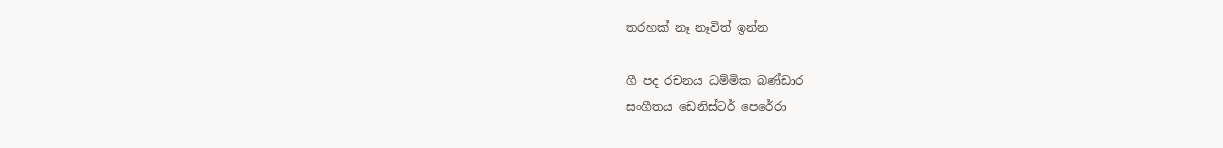තරහක් නෑ නෑවිත් ඉන්න

ගී පද රචනය ධම්මික බණ්ඩාර
සංගීතය ඩෙනිස්ටර් පෙරේරා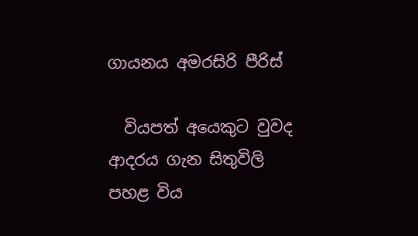ගායනය අමරසිරි පීරිස්

  වියපත් අයෙකුට වුවද ආදරය ගැන සිතුවිලි පහළ විය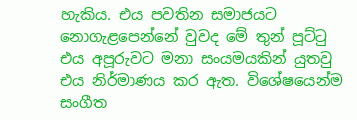හැකිය. එය පවතින සමාජයට නොගැළපෙන්නේ වුවද මේ තුන් පූට්ටු එය අපූරුවට මනා සංයමයකින් යුතවු එය නිර්මාණය කර ඇත. විශේෂයෙන්ම සංගීත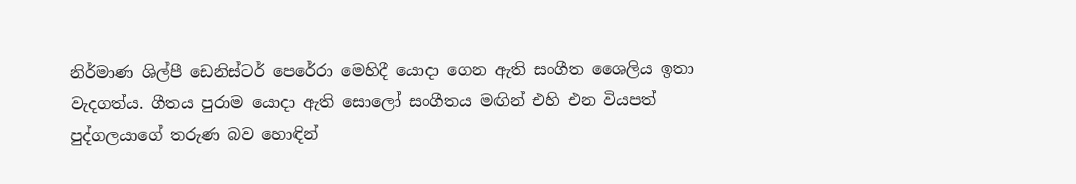නිර්මාණ ශිල්පී ඩෙනිස්ටර් පෙරේරා මෙහිදී යොදා ගෙන ඇති සංගීත ශෛලිය ඉතා වැදගත්ය. ගීතය පුරාම යොදා ඇති සොලෝ සංගීතය මඟින් එහි එන වියපත් පුද්ගලයාගේ තරුණ බව හොඳින්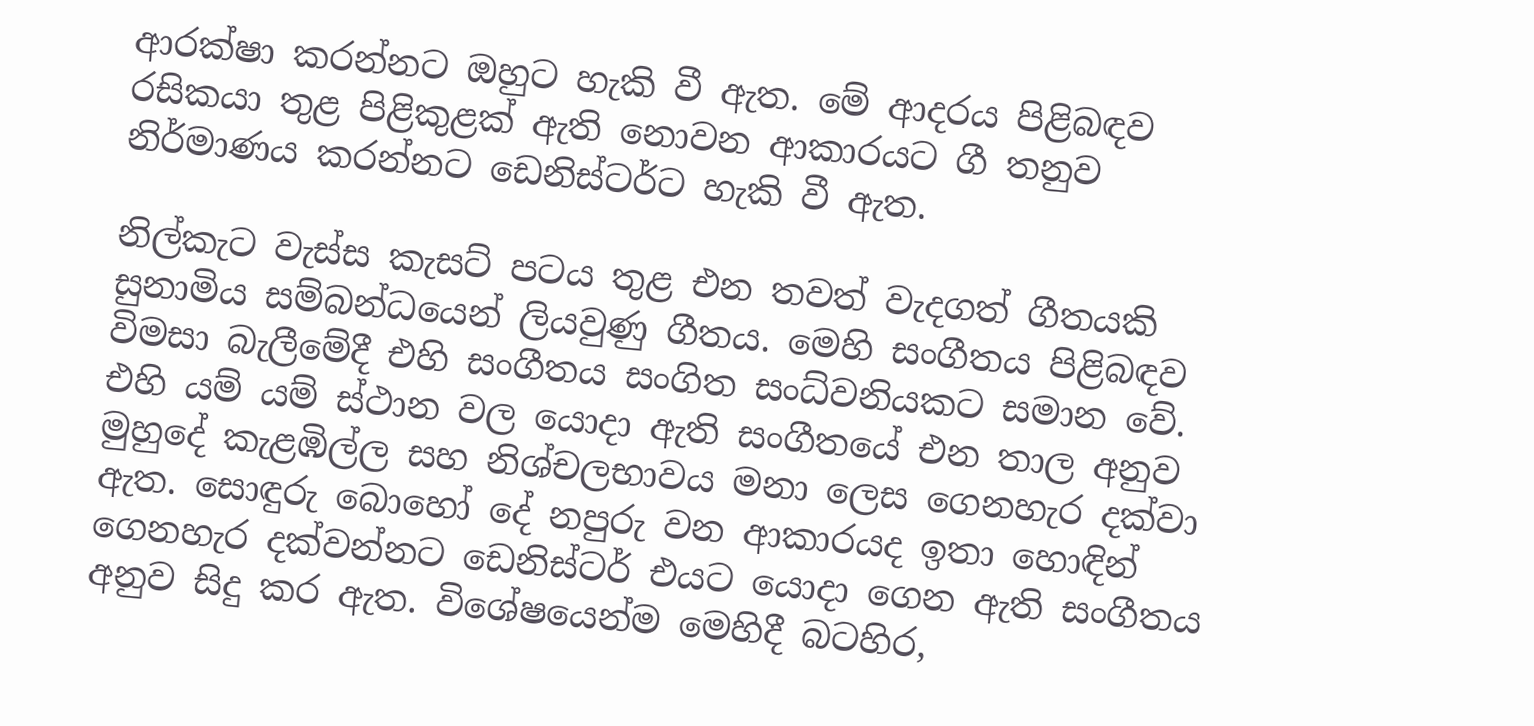ආරක්ෂා කරන්නට ඔහුට හැකි වී ඇත. මේ ආදරය පිළිබඳව රසිකයා තුළ පිළිකුළක් ඇති නොවන ආකාරයට ගී තනුව නිර්මාණය කරන්නට ඩෙනිස්ටර්ට හැකි වී ඇත.

නිල්කැට වැස්ස කැසට් පටය තුළ එන තවත් වැදගත් ගීතයකි සුනාමිය සම්බන්ධයෙන් ලියවුණු ගීතය. මෙහි සංගීතය පිළිබඳව විමසා බැලීමේදී එහි සංගීතය සංගිත සංධ්වනියකට සමාන වේ. එහි යම් යම් ස්ථාන වල යොදා ඇති සංගීතයේ එන තාල අනුව මුහුදේ කැළඹිල්ල සහ නිශ්චලභාවය මනා ලෙස ගෙනහැර දක්වා ඇත. සොඳුරු බොහෝ දේ නපුරු වන ආකාරයද ඉතා හොඳින් ගෙනහැර දක්වන්නට ඩෙනිස්ටර් එයට යොදා ගෙන ඇති සංගීතය අනුව සිදු කර ඇත. විශේෂයෙන්ම මෙහිදී බටහිර,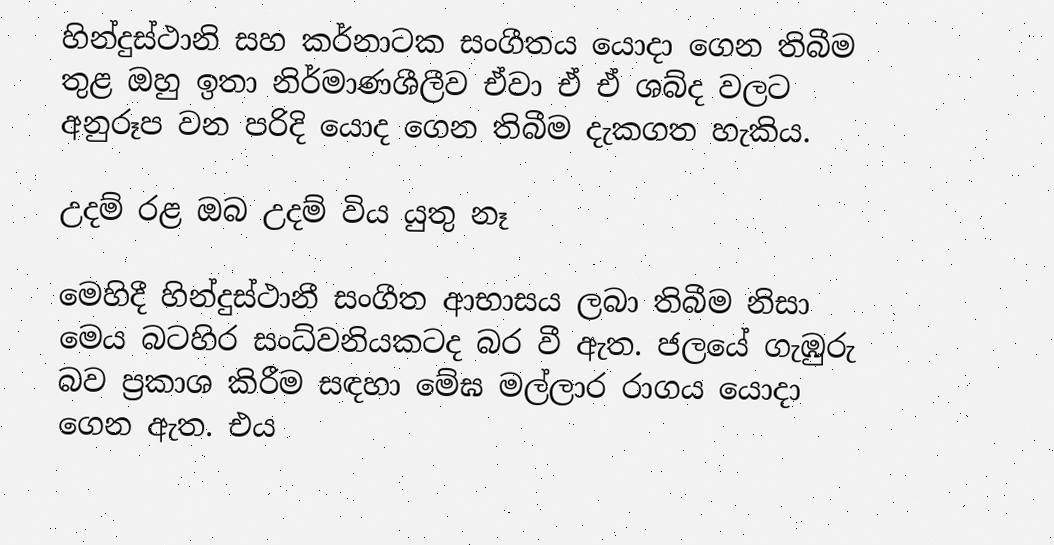හින්දුස්ථානි සහ කර්නාටක සංගීතය යොදා ගෙන තිබීම තුළ ඔහු ඉතා නිර්මාණශීලීව ඒවා ඒ ඒ ශබ්ද වලට අනුරූප වන පරිදි යොද ගෙන තිබීම දැකගත හැකිය.

උදම් රළ ඔබ උදම් විය යුතු නෑ

මෙහිදී හින්දුස්ථානී සංගීත ආභාසය ලබා තිබීම නිසා මෙය බටහිර සංධ්වනියකටද බර වී ඇත. ජලයේ ගැඹුරු බව ප්‍රකාශ කිරීම සඳහා මේඝ මල්ලාර රාගය යොදා ගෙන ඇත. එය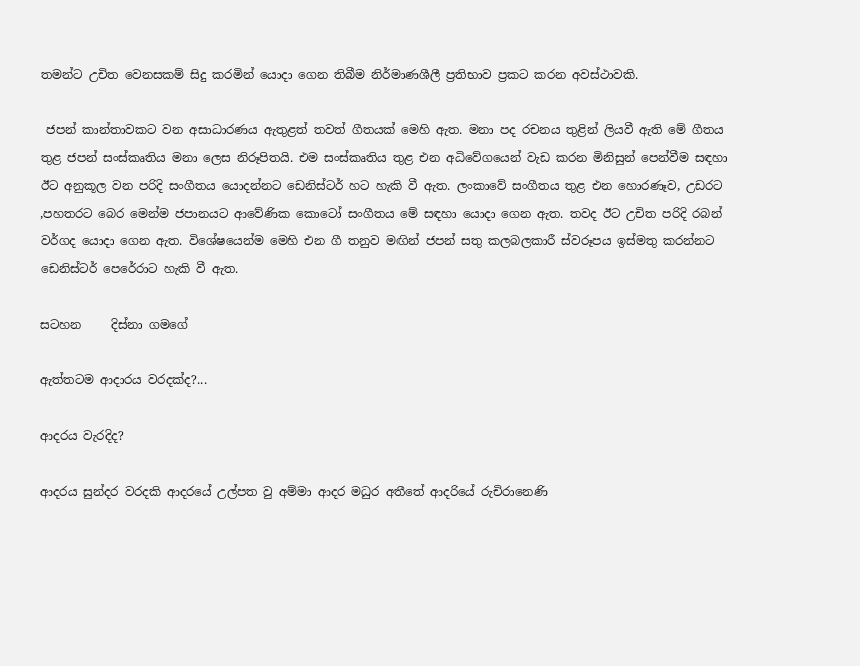තමන්ට උචිත වෙනසකම් සිදු කරමින් යොදා ගෙන තිබීම නිර්මාණශීලී ප්‍රතිභාව ප්‍රකට කරන අවස්ථාවකි.

 ජපන් කාන්තාවකට වන අසාධාරණය ඇතුළත් තවත් ගීතයක් මෙහි ඇත. මනා පද රචනය තුළින් ලියවී ඇති මේ ගීතය තුළ ජපන් සංස්කෘතිය මනා ලෙස නිරූපිතයි. එම සංස්කෘතිය තුළ එන අධිවේගයෙන් වැඩ කරන මිනිසුන් පෙන්වීම සඳහා ඊට අනුකූල වන පරිදි සංගීතය යොදන්නට ඩෙනිස්ටර් හට හැකි වී ඇත. ලංකාවේ සංගීතය තුළ එන හොරණෑව, උඩරට ,පහතරට බෙර මෙන්ම ජපානයට ආවේණික කොටෝ සංගීතය මේ සඳහා යොදා ගෙන ඇත. තවද ඊට උචිත පරිදි රබන් වර්ගද යොදා ගෙන ඇත. විශේෂයෙන්ම මෙහි එන ගී තනුව මඟින් ජපන් සතු කලබලකාරී ස්වරූපය ඉස්මතු කරන්නට ඩෙනිස්ටර් පෙරේරාට හැකි වී ඇත.

සටහන     දිස්නා ගමගේ

ඇත්තටම ආදාරය වරදක්ද?...

ආදරය වැරදිද?

ආදරය සුන්දර වරදකි ආදරයේ උල්පත වු අම්මා ආදර මධුර අතීතේ ආදරියේ රුචිරානෙණි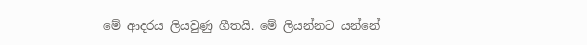මේ ආදරය ලියවුණු ගීතයි. මේ ලියන්නට යන්නේ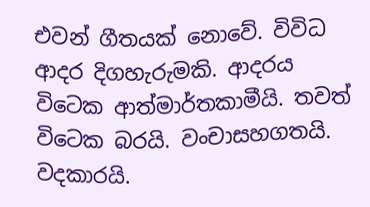එවන් ගීතයක් නොවේ. විවිධ ආදර දිගහැරුමකි. ආදරය විටෙක ආත්මාර්තකාමීයි. තවත් විටෙක බරයි. වංචාසහගතයි. වදකාරයි.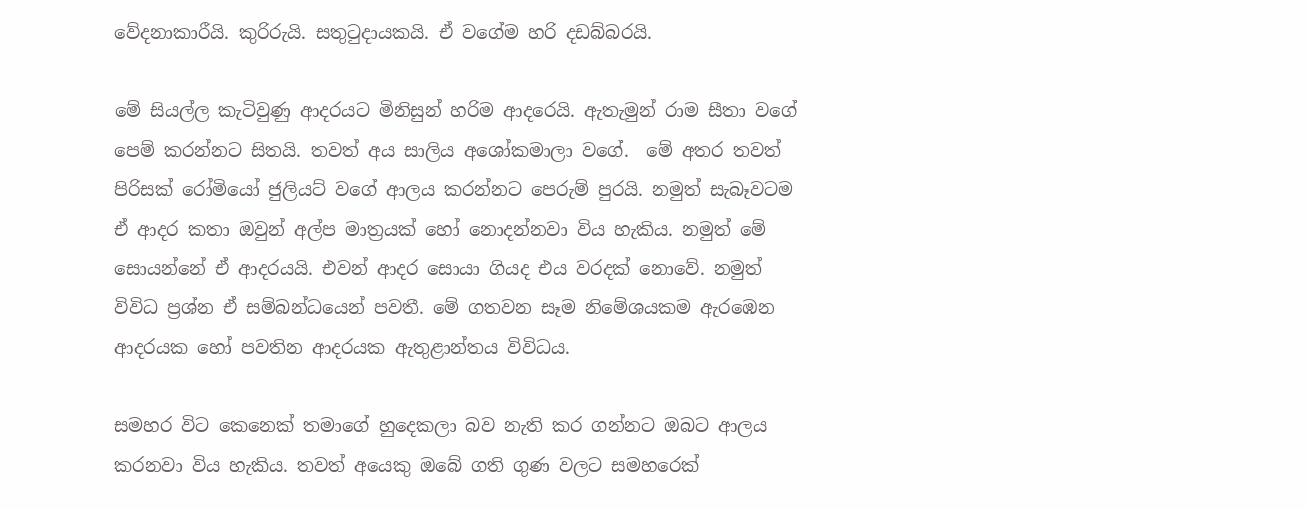වේදනාකාරීයි. කුරිරුයි. සතුටුදායකයි. ඒ වගේම හරි දඩබ්බරයි.

මේ සියල්ල කැටිවුණු ආදරයට මිනිසුන් හරිම ආදරෙයි. ඇතැමුන් රාම සීතා වගේ පෙම් කරන්නට සිතයි. තවත් අය සාලිය අශෝකමාලා වගේ.  මේ අතර තවත් පිරිසක් රෝමියෝ ජුලියට් වගේ ආලය කරන්නට පෙරුම් පුරයි. නමුත් සැබෑවටම ඒ ආදර කතා ඔවුන් අල්ප මාත්‍රයක් හෝ නොදන්නවා විය හැකිය. නමුත් මේ සොයන්නේ ඒ ආදරයයි. එවන් ආදර සොයා ගියද එය වරදක් නොවේ. නමුත් විවිධ ප්‍රශ්න ඒ සම්බන්ධයෙන් පවතී. මේ ගතවන සෑම නිමේශයකම ඇරඹෙන ආදරයක හෝ පවතින ආදරයක ඇතුළාන්තය විවිධය.

සමහර විට කෙනෙක් තමාගේ හුදෙකලා බව නැති කර ගන්නට ඔබට ආලය කරනවා විය හැකිය. තවත් අයෙකු ඔබේ ගති ගුණ වලට සමහරෙක්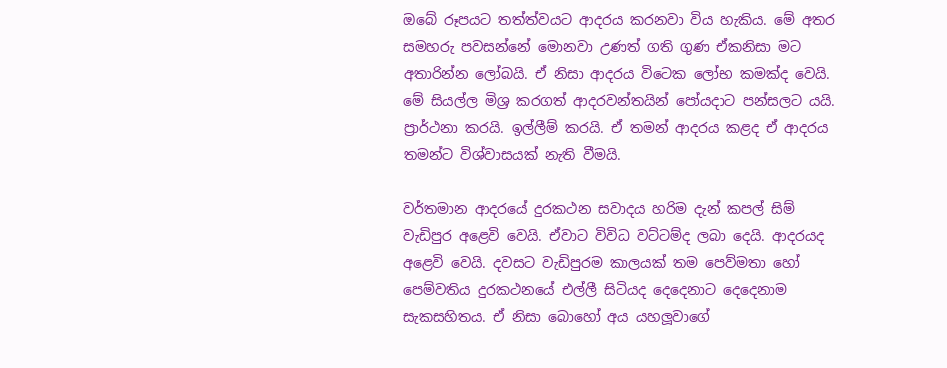ඔබේ රූපයට තත්ත්වයට ආදරය කරනවා විය හැකිය. මේ අතර සමහරු පවසන්නේ මොනවා උණත් ගති ගුණ ඒකනිසා මට අතාරින්න ලෝබයි. ඒ නිසා ආදරය විටෙක ලෝභ කමක්ද වෙයි. මේ සියල්ල මිශ්‍ර කරගත් ආදරවන්තයින් පෝයදාට පන්සලට යයි. ප්‍රාර්ථනා කරයි. ඉල්ලීම් කරයි. ඒ තමන් ආදරය කළද ඒ ආදරය තමන්ට විශ්වාසයක් නැති වීමයි.

වර්තමාන ආදරයේ දුරකථන සවාදය හරිම දැන් කපල් සිම් වැඩිපුර අළෙවි වෙයි. ඒවාට විවිධ වට්ටම්ද ලබා දෙයි. ආදරයද අළෙවි වෙයි. දවසට වැඩිපුරම කාලයක් තම පෙව්මතා හෝ පෙම්වතිය දුරකථනයේ එල්ලී සිටියද දෙදෙනාට දෙදෙනාම සැකසහිතය. ඒ නිසා බොහෝ අය යහලූවාගේ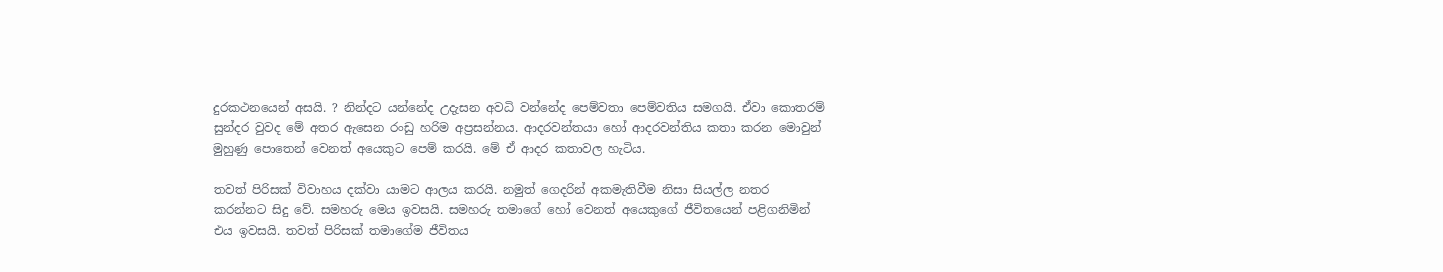දුරකථනයෙන් අසයි. ? නින්දට යන්නේද උදැසන අවධි වන්නේද පෙම්වතා පෙම්වතිය සමගයි. ඒවා කොතරම් සුන්දර වුවද මේ අතර ඇසෙන රංඩු හරිම අප්‍රසන්නය. ආදරවන්තයා හෝ ආදරවන්තිය කතා කරන මොවුන් මුහුණු පොතෙන් වෙනත් අයෙකුට පෙම් කරයි. මේ ඒ ආදර කතාවල හැටිය.

තවත් පිරිසක් විවාහය දක්වා යාමට ආලය කරයි. නමුත් ගෙදරින් අකමැතිවීම නිසා සියල්ල නතර කරන්නට සිදු වේ. සමහරු මෙය ඉවසයි. සමහරු තමාගේ හෝ වෙනත් අයෙකුගේ ජීවිතයෙන් පළිගනිමින් එය ඉවසයි. තවත් පිරිසක් තමාගේම ජීවිතය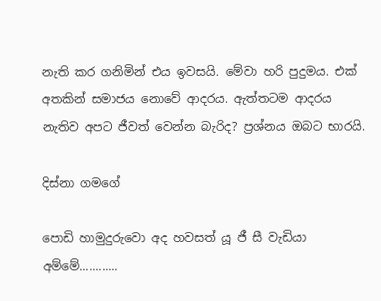නැති කර ගනිමින් එය ඉවසයි. මේවා හරි පුදුමය. එක් අතකින් සමාජය නොවේ ආදරය. ඇත්තටම ආදරය නැතිව අපට ජීවත් වෙන්න බැරිද? ප්‍රශ්නය ඔබට භාරයි.

දිස්නා ගමගේ

පොඩි හාමුදුරුවො අද හවසත් යූ ජී සී වැඩියා අම්මේ............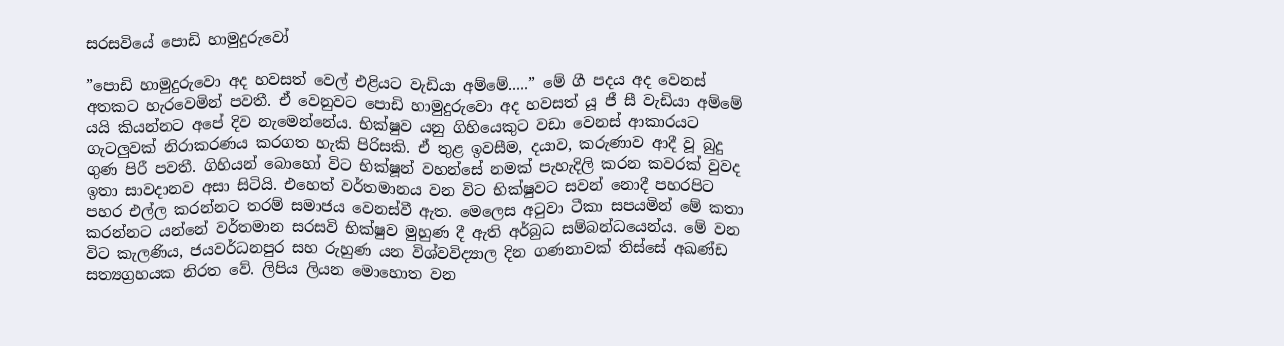සරසවියේ පොඩි හාමුදුරුවෝ

”පොඩි හාමුදුරුවො අද හවසත් වෙල් එළියට වැඩියා අම්මේ.....” මේ ගී පදය අද වෙනස් අතකට හැරවෙමින් පවතී. ඒ වෙනුවට පොඩි හාමුදුරුවො අද හවසත් යූ ජී සී වැඩියා අම්මේ යයි කියන්නට අපේ දිව නැමෙන්නේය. භික්ෂුව යනු ගිහියෙකුට වඩා වෙනස් ආකාරයට ගැටලුවක් නිරාකරණය කරගත හැකි පිරිසකි. ඒ තුළ ඉවසීම, දයාව, කරුණාව ආදී වූ බුදු ගුණ පිරී පවතී. ගිහියන් බොහෝ විට භික්ෂූන් වහන්සේ නමක් පැහැදිලි කරන කවරක් වුවද ඉතා සාවදානව අසා සිටියි. එහෙත් වර්තමානය වන විට භික්ෂුවට සවන් නොදී පහරපිට පහර එල්ල කරන්නට තරම් සමාජය වෙනස්වී ඇත. මෙලෙස අටුවා ටීකා සපයමින් මේ කතා කරන්නට යන්නේ වර්තමාන සරසවි භික්ෂුව මුහුණ දී ඇති අර්බුධ සම්බන්ධයෙන්ය. මේ වන විට කැලණිය, ජයවර්ධනපුර සහ රුහුණ යන විශ්වවිද්‍යාල දින ගණනාවක් තිස්සේ අඛණ්ඩ සත්‍යග්‍රහයක නිරත වේ. ලිපිය ලියන මොහොත වන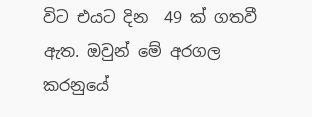විට එයට දින  49 ක් ගතවී ඇත. ඔවුන් මේ අරගල කරනුයේ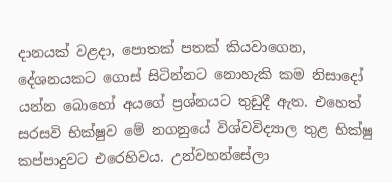දානයක් වළදා, පොතක් පතක් කියවාගෙන, දේශනයකට ගොස් සිටින්නට නොහැකි කම නිසාදෝ යන්න බොහෝ අයගේ ප්‍රශ්නයට තුඩුදී ඇත. එහෙත් සරසවි භික්ෂුව මේ නගනුයේ විශ්වවිද්‍යාල තුළ භික්ෂු කප්පාදුවට එරෙහිවය. උන්වහන්සේලා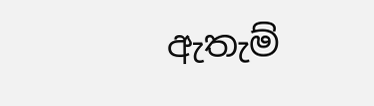ඇතැම්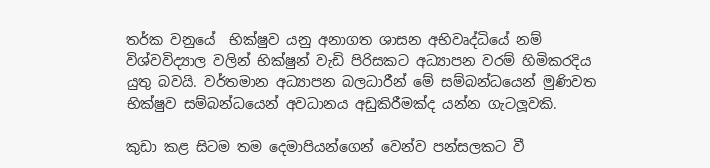තර්ක වනුයේ  භික්ෂුව යනු අනාගත ශාසන අභිවෘද්ධියේ නම් විශ්වවිද්‍යාල වලින් භික්ෂුන් වැඩි පිරිසකට අධ්‍යාපන වරම් හිමිකරදිය යුතු බවයි. වර්තමාන අධ්‍යාපන බලධාරීන් මේ සම්බන්ධයෙන් මුණිවත භික්ෂුව සම්බන්ධයෙන් අවධානය අඩුකිරීමක්ද යන්න ගැටලූවකි.

කුඩා කළ සිටම තම දෙමාපියන්ගෙන් වෙන්ව පන්සලකට වී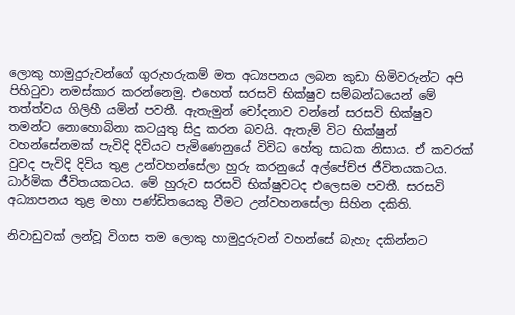ලොකු හාමුදුරුවන්ගේ ගුරුහරුකම් මත අධ්‍යපනය ලබන කුඩා හිමිවරුන්ට අපි පිහිටුවා නමස්කාර කරන්නෙමු. එහෙත් සරසවි භික්ෂුව සම්බන්ධයෙන් මේ තත්ත්වය ගිලිහී යමින් පවතී. ඇතැමුන් චෝදනාව වන්නේ සරසවි භික්ෂුව තමන්ට නොහොබිනා කටයුතු සිදු කරන බවයි. ඇතැම් විට භික්ෂුන් වහන්සේනමක් පැවිදි දිවියට පැමිණෙනුයේ විවිධ හේතු සාධක නිසාය. ඒ කවරක් වුවද පැවිදි දිවිය තුළ උන්වහන්සේලා හුරු කරනුයේ අල්පේච්ජ ජීවිතයකටය. ධාර්මික ජීවිතයකටය. මේ හුරුව සරසවි භික්ෂුවටද එලෙසම පවතී. සරසවි අධ්‍යාපනය තුළ මහා පණ්ඩිතයෙකු වීමට උන්වහනසේලා සිහින දකිති.

නිවාඩුවක් ලන්වූ විගස තම ලොකු හාමුදුරුවන් වහන්සේ බැහැ දකින්නට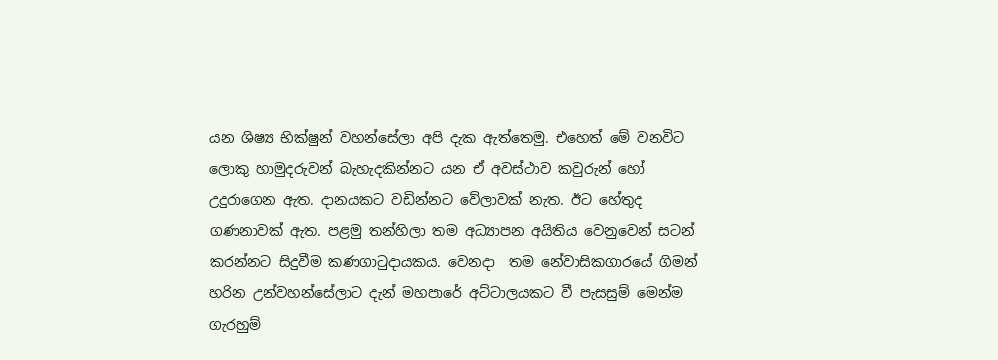යන ශිෂ්‍ය භික්ෂුන් වහන්සේලා අපි දැක ඇත්තෙමු. එහෙත් මේ වනවිට ලොකු හාමුදරුවන් බැහැදකින්නට යන ඒ අවස්ථාව කවුරුන් හෝ උදුරාගෙන ඇත. දානයකට වඩින්නට වේලාවක් නැත. ඊට හේතුද ගණනාවක් ඇත. පළමු තන්හිලා තම අධ්‍යාපන අයිතිය වෙනුවෙන් සටන් කරන්නට සිදුවීම කණගාටුදායකය. වෙනදා  තම නේවාසිකගාරයේ ගිමන් හරින උන්වහන්සේලාට දැන් මහපාරේ අට්ටාලයකට වී පැසසුම් මෙන්ම ගැරහුම්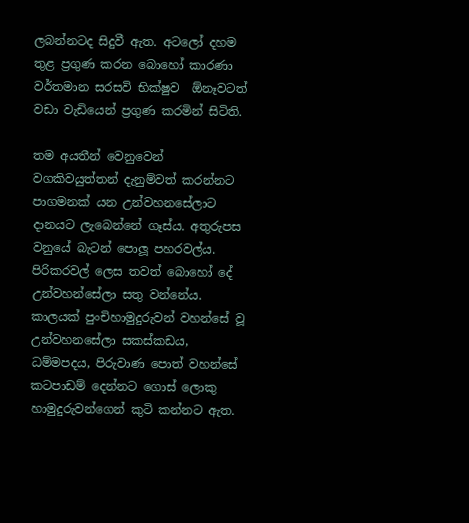ලබන්නටද සිදුවී ඇත. අටලෝ දහම තුළ ප්‍රගුණ කරන බොහෝ කාරණා වර්තමාන සරසවි භික්ෂුව  ඕනෑවටත් වඩා වැඩියෙන් ප්‍රගුණ කරමින් සිටිති.

තම අයතීන් වෙනුවෙන් වගකිවයුත්තන් දැනුම්වත් කරන්නට පාගමනක් යන උන්වහනසේලාට දානයට ලැබෙන්නේ ගෑස්ය. අතුරුපස වනුයේ බැටන් පොලූ පහරවල්ය. පිරිකරවල් ලෙස තවත් බොහෝ දේ උන්වහන්සේලා සතු වන්නේය. කාලයක් පුංචිහාමුදුරුවන් වහන්සේ වූ උන්වහනසේලා සකස්කඩය, ධම්මපදය, පිරුවාණ පොත් වහන්සේ කටපාඩම් දෙන්නට ගොස් ලොකු හාමුදුරුවන්ගෙන් කුටි කන්නට ඇත.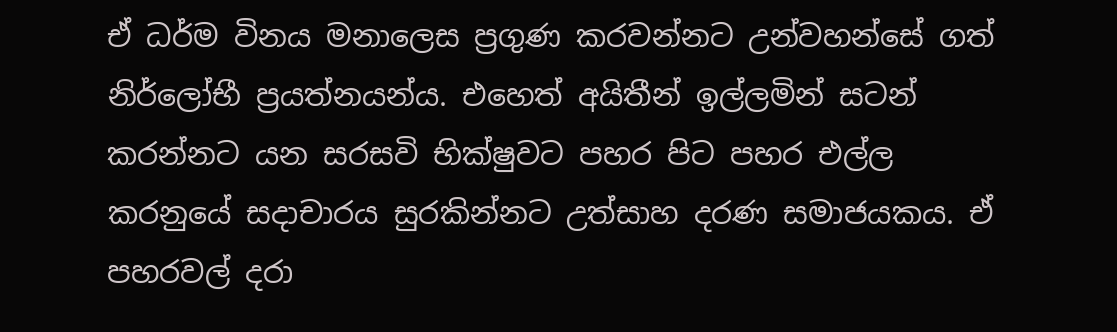ඒ ධර්ම විනය මනාලෙස ප්‍රගුණ කරවන්නට උන්වහන්සේ ගත් නිර්ලෝභී ප්‍රයත්නයන්ය. එහෙත් අයිතීන් ඉල්ලමින් සටන් කරන්නට යන සරසවි භික්ෂුවට පහර පිට පහර එල්ල කරනුයේ සදාචාරය සුරකින්නට උත්සාහ දරණ සමාජයකය. ඒ පහරවල් දරා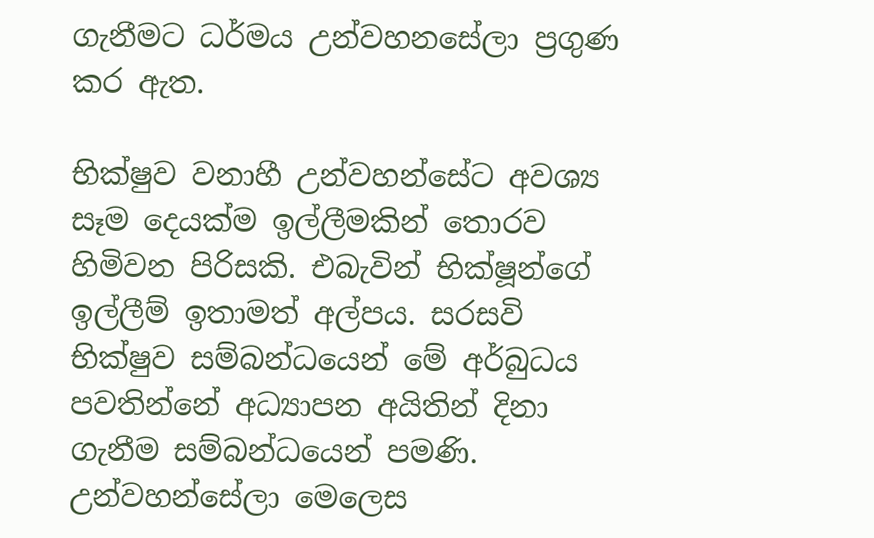ගැනීමට ධර්මය උන්වහනසේලා ප්‍රගුණ කර ඇත.

භික්ෂුව වනාහී උන්වහන්සේට අවශ්‍ය සෑම දෙයක්ම ඉල්ලීමකින් තොරව හිමිවන පිරිසකි. එබැවින් භික්ෂූන්ගේ ඉල්ලීම් ඉතාමත් අල්පය. සරසවි භික්ෂුව සම්බන්ධයෙන් මේ අර්බුධය පවතින්නේ අධ්‍යාපන අයිතින් දිනා ගැනීම සම්බන්ධයෙන් පමණි. උන්වහන්සේලා මෙලෙස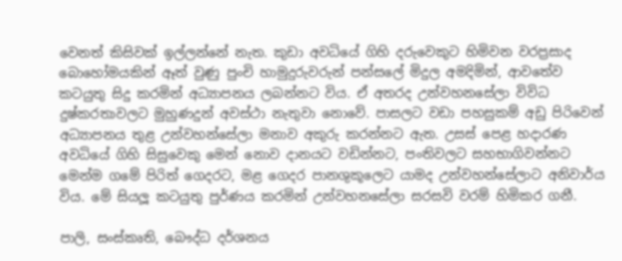වෙනත් කිසිවක් ඉල්ලන්නේ නැත. කුඩා අවධියේ ගිහි දරුවෙකුට හිමිවන වරප්‍රසාද බොහෝමයකින් ඈත් වුණු පුංචි හාමුදුරුවරුන් පන්සලේ මිදුල අමදිමින්, ආවතේව කටයුතු සිදු කරමින් අධ්‍යාපනය ලබන්නට විය. ඒ අතරද උන්වහනසේලා විවිධ දුෂ්කරතාවලට මුහුණදුන් අවස්ථා නැතුවා නොවේ. පාසලට වඩා පහසුකම් අඩු පිරිවෙන් අධ්‍යාපනය තුළ උන්වහන්සේලා මනාව අකුරු කරන්නට ඇත. උසස් පෙළ හදාරණ අවධියේ ගිහි සිසුවෙකු මෙන් නොව දානයට වඩින්නට, පංතිවලට සහභාගිවන්නට මෙන්ම ගමේ පිරිත් ගෙදරට, මළ ගෙදර පානශුකූලෙට යාමද උන්වහන්සේලාට අනිවාර්ය විය. මේ සියලූ කටයුතු පුර්ණය කරමින් උන්වහනසේලා සරසවි වරම් හිමිකර ගනී.

පාලි, සංස්කෘති, බෞද්ධ දර්ශනය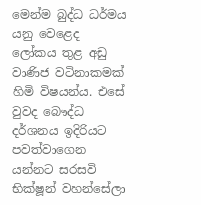මෙන්ම බුද්ධ ධර්මය යනු වෙළෙද ලෝකය තුළ අඩු වාණිජ වටිනාකමක් හිමි විෂයන්ය. එසේ වුවද බෞද්ධ දර්ශනය ඉදිරියට පවත්වාගෙන යන්නට සරසවි භික්ෂූන් වහන්සේලා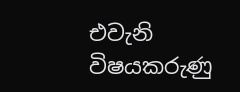එවැනි විෂයකරුණු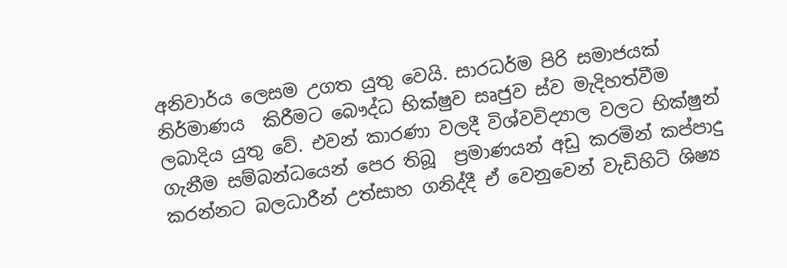අනිවාර්ය ලෙසම උගත යුතු වෙයි. සාරධර්ම පිරි සමාජයක් නිර්මාණය  කිරීමට බෞද්ධ භික්ෂුව සෘජුව ස්ව මැදිහත්වීම ලබාදිය යුතු වේ. එවන් කාරණා වලදී විශ්වවිද්‍යාල වලට භික්ෂුන් ගැනීම සම්බන්ධයෙන් පෙර තිබූ  ප්‍රමාණයන් අඩු කරමින් කප්පාදු කරන්නට බලධාරීන් උත්සාහ ගනිද්දී ඒ වෙනුවෙන් වැඩිහිටි ශිෂ්‍ය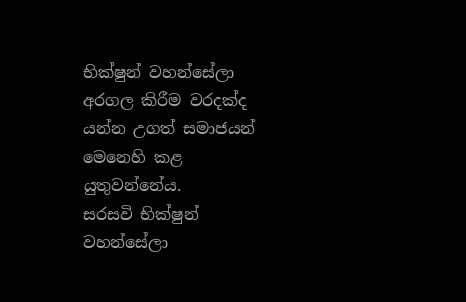භික්ෂුන් වහන්සේලා අරගල කිරීම වරදක්ද යන්න උගත් සමාජයන් මෙනෙහි කළ යුතුවන්නේය.
සරසවි භික්ෂුන් වහන්සේලා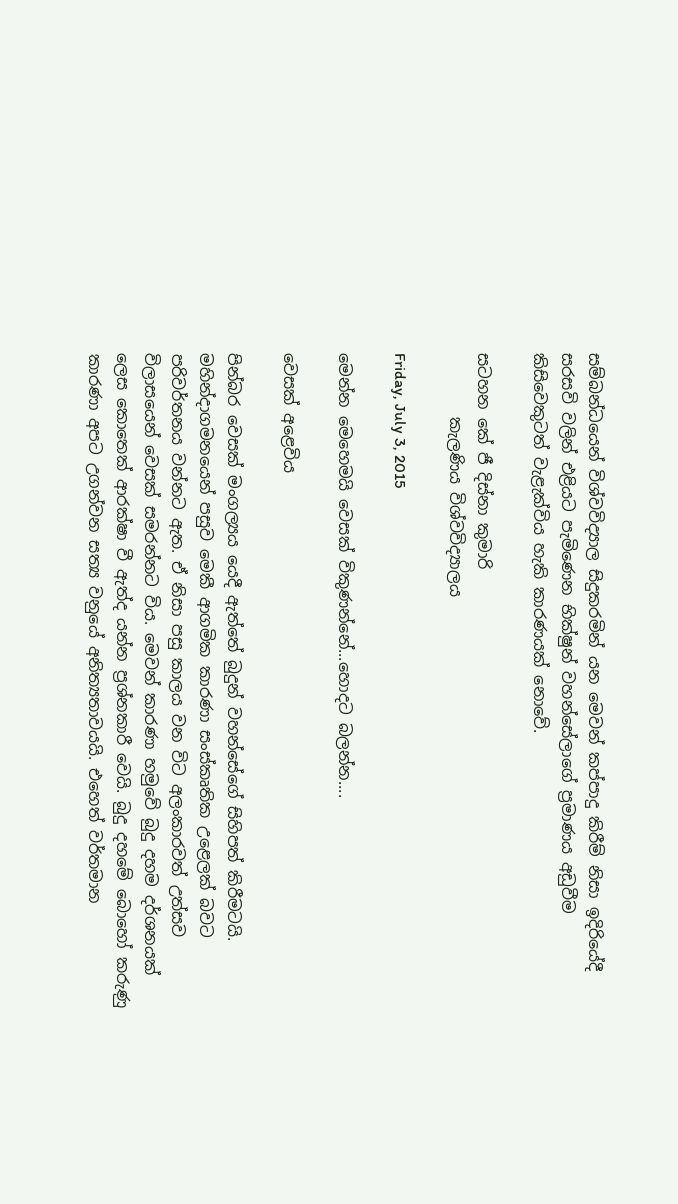සම්බන්ධයෙන් විශ්වවිද්‍යාල සිදුකරමින් යන මෙවන් කප්පාදු කිරීම් නිසා ඉදිරියේදී සරසවි වලින් එළියට පැමිණෙන භික්ෂුන් වහන්සේලාගේ ප්‍රමාණය අඩුවීම කිසිවෙකුටත් වැළැක්විය හැකි කාරණයක් නොවේ.

සටහන කේ ජී දිස්නා කුමාරි
        කැලණිය විශ්වවිද්‍යාලය

Friday, July 3, 2015

මෙන්න මෙහෙමයි වෙසක් විකුණන්නේ...හොදට බලන්න....

වෙසක් අළෙවිය

පින්බර වෙසක් මංගල්‍යය යෙදී ඇත්තේ බුදුන් වහන්සේගේ සිහිපත් කිරීමටයි. මහින්දාගමනයෙන් පසුව මෙකී ආගමික කාරණා සංස්කෘතික උළෙලක් බවට පරිවර්තනය වන්නට ඇත. ඒ නිසා පසු කාලය වන විට අලංකාරවත් උත්සව විලාසයෙන් වෙසක් සමරන්නට විය. මෙවන් කාරණා හමුවේ බුදු දහම දර්ශනයක් ලෙස කොතෙක් ආරක්ෂා වී ඇත්ද යන්න ප්‍රශ්නකාරී වෙයි. බුදු දහමේ බොහෝ කරුණු කාරණා අපට උගන්වන සත්‍ය වනුයේ අනිත්‍යතාවයයි. එහෙත් වර්තමාන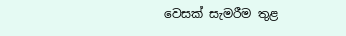වෙසක් සැමරීම තුළ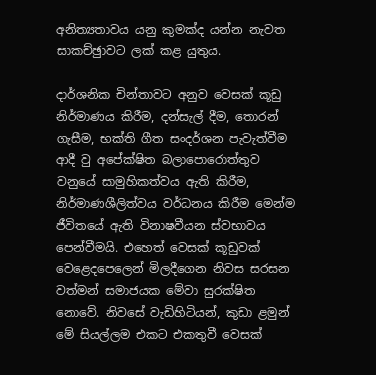අනිත්‍යතාවය යනු කුමක්ද යන්න නැවත සාකච්ඡුාවට ලක් කළ යුතුය.

දාර්ශනික චින්තාවට අනුව වෙසක් කූඩු නිර්මාණය කිරීම, දන්සැල් දීම, තොරන් ගැසීම, භක්ති ගීත සංදර්ශන පැවැත්වීම ආදී වු අපේක්ෂිත බලාපොරොත්තුව වනුයේ සාමුහිකත්වය ඇති කිරීම, නිර්මාණශීලිත්වය වර්ධනය කිරීම මෙන්ම ජීවිතයේ ඇති විනාෂවීයන ස්වභාවය පෙන්වීමයි. එහෙත් වෙසක් කූඩුවක් වෙළෙදපෙලෙන් මිලදීගෙන නිවස සරසන වත්මන් සමාජයක මේවා සුරක්ෂිත නොවේ. නිවසේ වැඩිහිටියන්, කුඩා ළමුන් මේ සියල්ලම එකට එකතුවී වෙසක්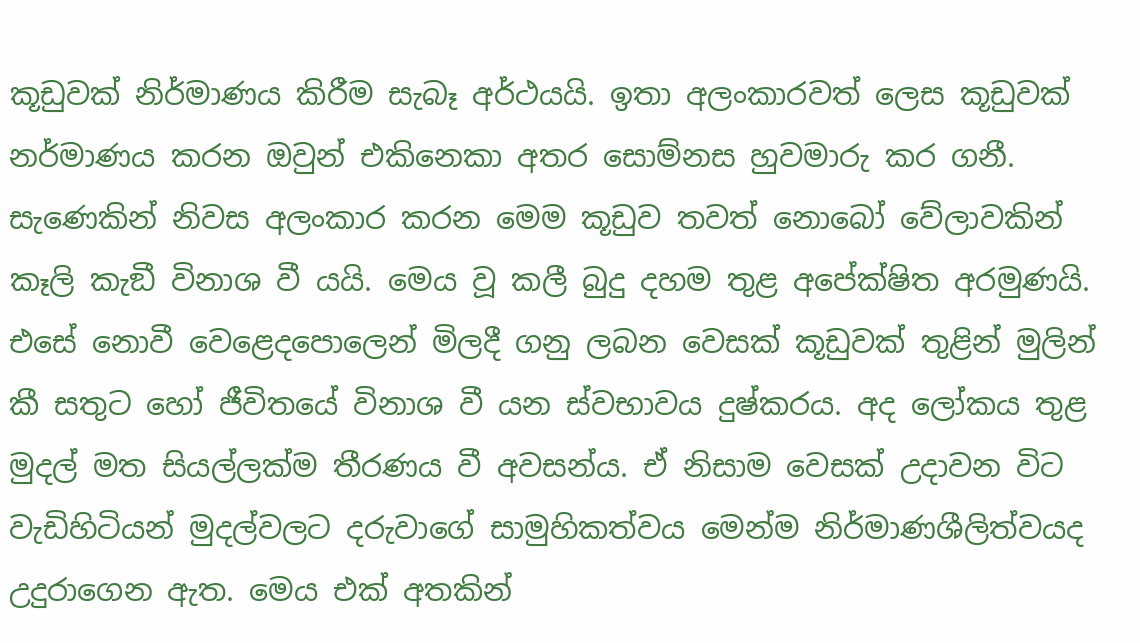කූඩුවක් නිර්මාණය කිරීම සැබෑ අර්ථයයි. ඉතා අලංකාරවත් ලෙස කූඩුවක් නර්මාණය කරන ඔවුන් එකිනෙකා අතර සොම්නස හුවමාරු කර ගනී. සැණෙකින් නිවස අලංකාර කරන මෙම කූඩුව තවත් නොබෝ වේලාවකින් කෑලි කැඞී විනාශ වී යයි. මෙය වූ කලී බුදු දහම තුළ අපේක්ෂිත අරමුණයි. එසේ නොවී වෙළෙදපොලෙන් මිලදී ගනු ලබන වෙසක් කූඩුවක් තුළින් මුලින් කී සතුට හෝ ජීවිතයේ විනාශ වී යන ස්වභාවය දුෂ්කරය. අද ලෝකය තුළ මුදල් මත සියල්ලක්ම තීරණය වී අවසන්ය. ඒ නිසාම වෙසක් උදාවන විට වැඩිහිටියන් මුදල්වලට දරුවාගේ සාමුහිකත්වය මෙන්ම නිර්මාණශීලිත්වයද උදුරාගෙන ඇත. මෙය එක් අතකින්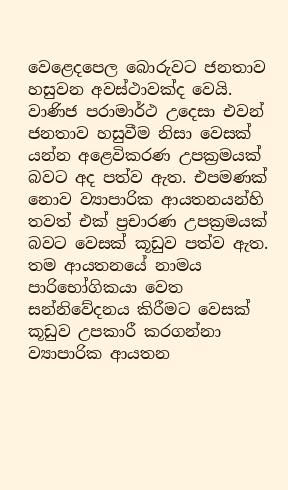වෙළෙදපෙල බොරුවට ජනතාව හසුවන අවස්ථාවක්ද වෙයි. වාණිජ පරාමාර්ථ උදෙසා එවන් ජනතාව හසුවීම නිසා වෙසක් යන්න අළෙවිකරණ උපක්‍රමයක් බවට අද පත්ව ඇත. එපමණක් නොව ව්‍යාපාරික ආයතනයන්හි තවත් එක් ප්‍රචාරණ උපක්‍රමයක් බවට වෙසක් කූඩුව පත්ව ඇත. තම ආයතනයේ නාමය පාරිභෝගිකයා වෙත සන්නිවේදනය කිරීමට වෙසක් කූඩුව උපකාරී කරගන්නා ව්‍යාපාරික ආයතන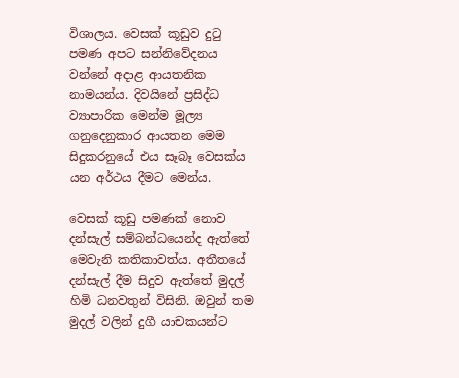විශාලය. වෙසක් කූඩුව දුටු පමණ අපට සන්නිවේදනය වන්නේ අදාළ ආයතනික නාමයන්ය. දිවයිනේ ප්‍රසිද්ධ ව්‍යාපාරික මෙන්ම මූල්‍ය ගනුදෙනුකාර ආයතන මෙම සිදුකරනුයේ එය සෑබෑ වෙසක්ය යන අර්ථය දීමට මෙන්ය.

වෙසක් කූඩු පමණක් නොව දන්සැල් සම්බන්ධයෙන්ද ඇත්තේ මෙවැනි කතිකාවත්ය. අතීතයේ දන්සැල් දීම සිදුව ඇත්තේ මුදල් හිමි ධනවතුන් විසිනි. ඔවුන් තම මුදල් වලින් දුගී යාචකයන්ට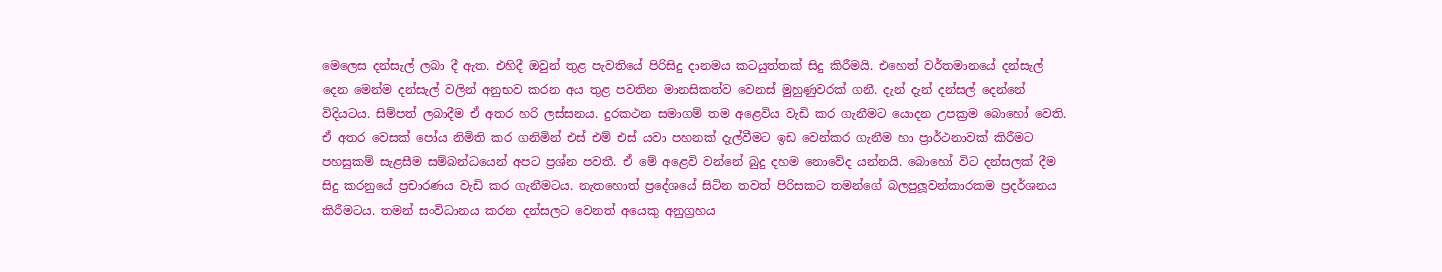මෙලෙස දන්සැල් ලබා දී ඇත. එහිදී ඔවුන් තුළ පැවතියේ පිරිසිදු දානමය කටයුත්තක් සිදු කිරීමයි. එහෙත් වර්තමානයේ දන්සැල් දෙන මෙන්ම දන්සැල් වලින් අනුභව කරන අය තුළ පවතින මානසිකත්ව වෙනස් මුහුණුවරක් ගනී. දැන් දැන් දන්සල් දෙන්නේ විදියටය. සිම්පත් ලබාදීම ඒ අතර හරි ලස්සනය. දුරකථන සමාගම් තම අළෙවිය වැඩි කර ගැනීමට යොදන උපක්‍රම බොහෝ වෙති. ඒ අතර වෙසක් පෝය නිමිති කර ගනිමින් එස් එම් එස් යවා පහනක් දැල්වීමට ඉඩ වෙන්කර ගැනීම හා ප්‍රාර්ථනාවක් කිරීමට පහසුකම් සැළසීම සම්බන්ධයෙන් අපට ප්‍රශ්න පවතී. ඒ මේ අළෙවි වන්නේ බුදු දහම නොවේද යන්නයි. බොහෝ විට දන්සලක් දීම සිදු කරනුයේ ප්‍රචාරණය වැඩි කර ගැනීමටය. නැතහොත් ප්‍රදේශයේ සිටින තවත් පිරිසකට තමන්ගේ බලපුලූවන්කාරකම ප්‍රදර්ශනය කිරීමටය. තමන් සංවිධානය කරන දන්සලට වෙනත් අයෙකු අනුග්‍රහය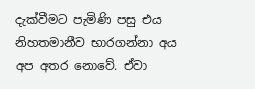දැක්වීමට පැමිණි පසු එය නිහතමානීව භාරගන්නා අය අප අතර නොවේ. ඒවා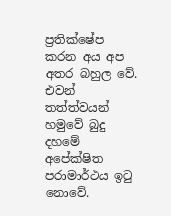ප්‍රතික්ෂේප කරන අය අප අතර බහුල වේ. එවන් තත්ත්වයන් හමුවේ බුදු දහමේ අපේක්ෂිත පරාමාර්ථය ඉටු නොවේ.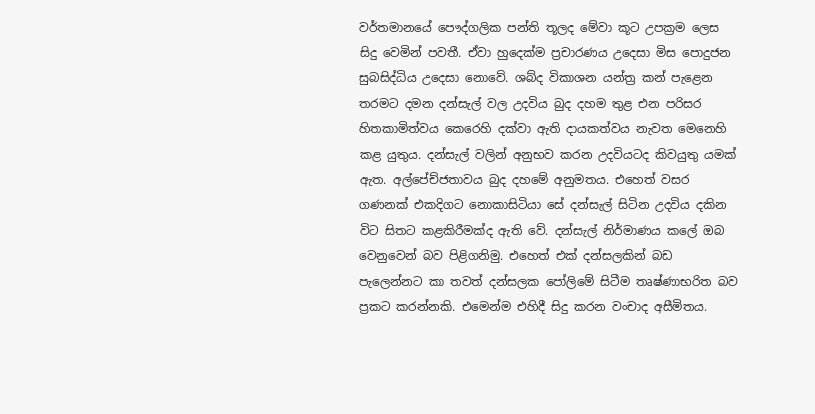වර්තමානයේ පෞද්ගලික පන්ති තූලද මේවා කූට උපක්‍රම ලෙස සිදු වෙමින් පවතී. ඒවා හුදෙක්ම ප්‍රචාරණය උදෙසා මිස පොදුජන සුබසිද්ධිය උදෙසා නොවේ. ශබ්ද විකාශන යන්ත්‍ර කන් පැළෙන තරමට දමන දන්සැල් වල උදවිය බුද දහම තුළ එන පරිසර හිතකාමිත්වය කෙරෙහි දක්වා ඇති දායකත්වය නැවත මෙනෙහි කළ යුතුය. දන්සැල් වලින් අනුභව කරන උදවියටද කිවයුතු යමක් ඇත. අල්පේච්ජතාවය බුද දහමේ අනුමතය. එහෙත් වසර ගණනක් එකදිගට නොකාසිටියා සේ දන්සැල් සිටින උදවිය දකින විට සිතට කළකිරීමක්ද ඇති වේ. දන්සැල් නිර්මාණය කලේ ඔබ වෙනුවෙන් බව පිළිගනිමු. එහෙත් එක් දන්සලකින් බඩ පැලෙන්නට කා තවත් දන්සලක පෝලිමේ සිටීම තෘෂ්ණාභරිත බව ප්‍රකට කරන්නකි. එමෙන්ම එහිදී සිදු කරන වංචාද අසීමිතය.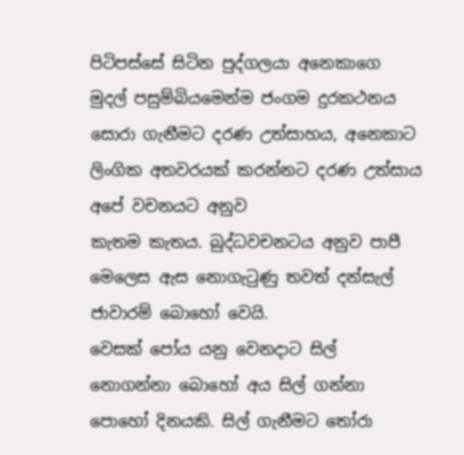පිටිපස්සේ සිටින පුද්ගලයා අනෙකාගෙ මුදල් පසුම්බියමෙන්ම ජංගම දුරකථනය සොරා ගැනීමට දරණ උත්සාහය, අනෙකාට ලිංගික අතවරයක් කරන්නට දරණ උත්සාය අපේ වචනයට අනුව
කැතම කැතය. බුද්ධවචනටය අනුව පාපී මෙලෙස ඇස නොගැටුණු තවත් දන්සැල් ජාවාරම් බොහෝ වෙයි.
වෙසක් පෝය යනු වෙනදාට සිල් නොගන්නා බොහෝ අය සිල් ගන්නා පොහෝ දිනයකි. සිල් ගැනීමට තෝරා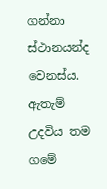ගන්නා ස්ථානයන්ද වෙනස්ය. ඇතැම් උදවිය තම ගමේ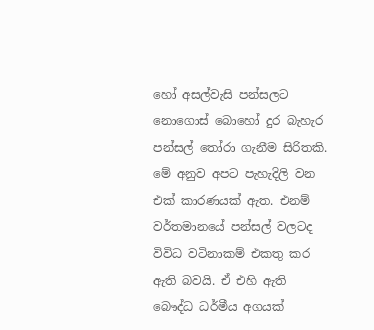හෝ අසල්වැසි පන්සලට නොගොස් බොහෝ දුර බැහැර පන්සල් තෝරා ගැනීම සිරිතකි. මේ අනුව අපට පැහැදිලි වන එක් කාරණයක් ඇත. එනම් වර්තමානයේ පන්සල් වලටද විවිධ වටිනාකම් එකතු කර ඇති බවයි. ඒ එහි ඇති බෞද්ධ ධර්මීය අගයක්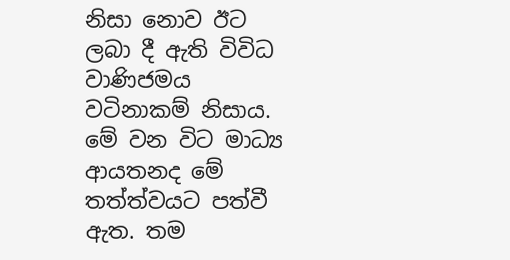නිසා නොව ඊට ලබා දී ඇති විවිධ වාණිජමය වටිනාකම් නිසාය. මේ වන විට මාධ්‍ය ආයතනද මේ තත්ත්වයට පත්වී ඇත. තම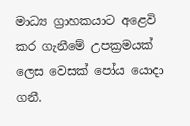මාධ්‍ය ග්‍රාහකයාට අළෙවි කර ගැනීමේ උපක්‍රමයක් ලෙස වෙසක් පෝය යොදා ගනී.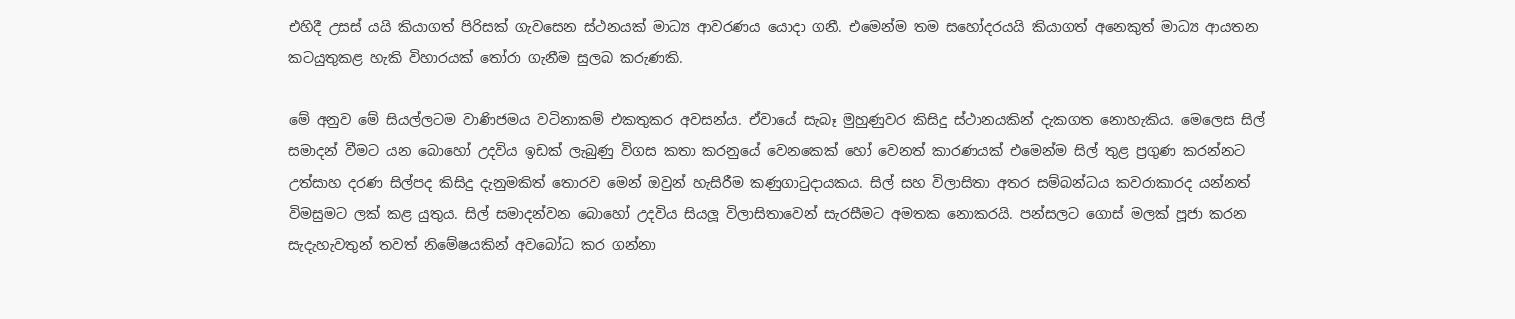එහිදී උසස් යයි කියාගත් පිරිසක් ගැවසෙන ස්ථනයක් මාධ්‍ය ආවරණය යොදා ගනී. එමෙන්ම තම සහෝදරයයි කියාගත් අනෙකුත් මාධ්‍ය ආයතන කටයුතුකළ හැකි විහාරයක් තෝරා ගැනීම සුලබ කරුණකි.

මේ අනුව මේ සියල්ලටම වාණිජමය වටිනාකම් එකතුකර අවසන්ය. ඒවායේ සැබෑ මුහුණුවර කිසිදු ස්ථානයකින් දැකගත නොහැකිය. මෙලෙස සිල් සමාදන් වීමට යන බොහෝ උදවිය ඉඩක් ලැබුණු විගස කතා කරනුයේ වෙනකෙක් හෝ වෙනත් කාරණයක් එමෙන්ම සිල් තුළ ප්‍රගුණ කරන්නට උත්සාහ දරණ සිල්පද කිසිදු දැනුමකිත් තොරව මෙන් ඔවුන් හැසිරීම කණුගාටුදායකය. සිල් සහ විලාසිතා අතර සම්බන්ධය කවරාකාරද යන්නත් විමසුමට ලක් කළ යුතුය. සිල් සමාදන්වන බොහෝ උදවිය සියලූ විලාසිතාවෙන් සැරසීමට අමතක නොකරයි. පන්සලට ගොස් මලක් පූජා කරන සැදැහැවතුන් තවත් නිමේෂයකින් අවබෝධ කර ගන්නා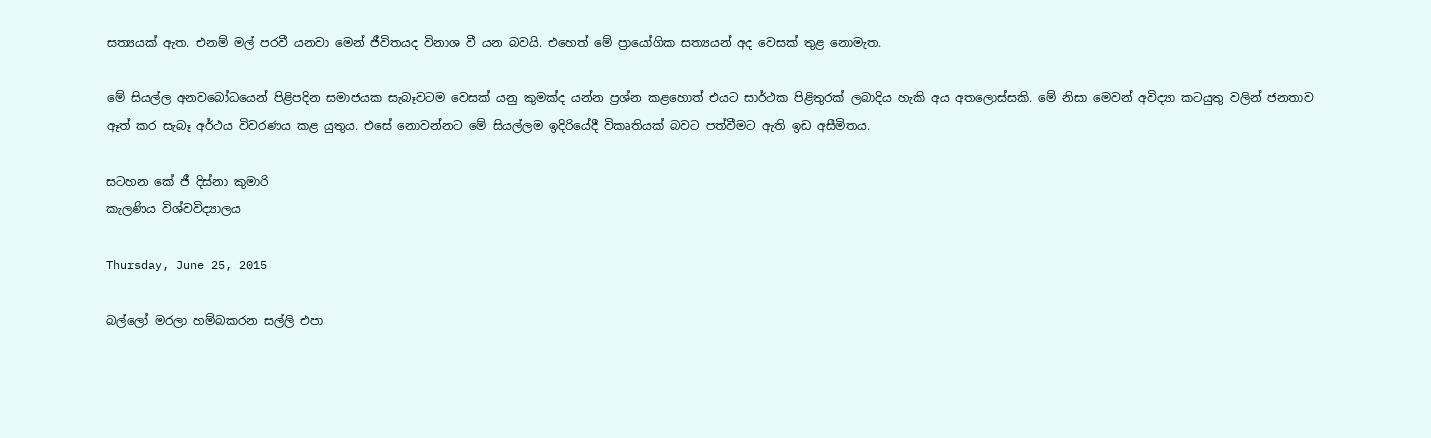සත්‍යයක් ඇත. එනම් මල් පරවී යනවා මෙන් ජීවිතයද විනාශ වී යන බවයි. එහෙත් මේ ප්‍රායෝගික සත්‍යයන් අද වෙසක් තුළ නොමැත.

මේ සියල්ල අනවබෝධයෙන් පිළිපදින සමාජයක සැබෑවටම වෙසක් යනු කුමක්ද යන්න ප්‍රශ්න කළහොත් එයට සාර්ථක පිළිතුරක් ලබාදිය හැකි අය අතලොස්සකි. මේ නිසා මෙවන් අවිද්‍යා කටයුතු වලින් ජනතාව ඈත් කර සැබෑ අර්ථය විවරණය කළ යුතුය. එසේ නොවන්නට මේ සියල්ලම ඉදිරියේදී විකෘතියක් බවට පත්වීමට ඇති ඉඩ අසීමිතය.

සටහන කේ ජී දිස්නා කුමාරි
කැලණිය විශ්වවිද්‍යාලය

Thursday, June 25, 2015

බල්ලෝ මරලා හම්බකරන සල්ලි එපා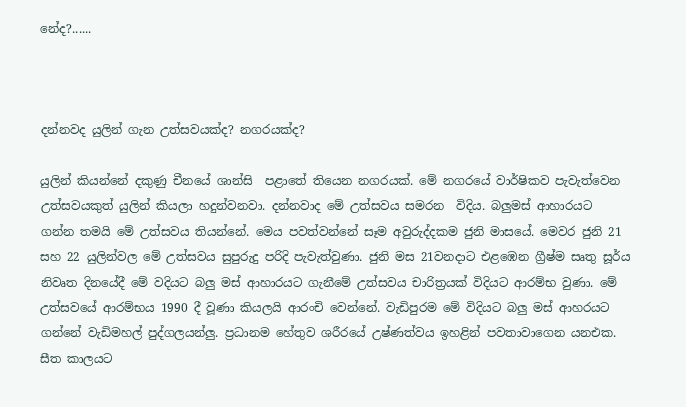නේද?......



දන්නවද යුලින් ගැන උත්සවයක්ද? නගරයක්ද?

යුලින් කියන්නේ දකුණු චීනයේ ශාන්සි  පළාතේ තියෙන නගරයක්. මේ නගරයේ වාර්ෂිකව පැවැත්වෙන උත්සවයකුත් යුලින් කියලා හදුන්වනවා. දන්නවාද මේ උත්සවය සමරන  විදිය. බලුමස් ආහාරයට ගන්න තමයි මේ උත්සවය තියන්නේ. මෙය පවත්වන්නේ සෑම අවුරුද්දකම ජුනි මාසයේ. මෙවර ජුනි 21 සහ 22 යුලින්වල මේ උත්සවය සුපුරුදු පරිදි පැවැත්වුණා. ජුනි මස 21වනදාට එළඹෙන ග්‍රීෂ්ම සෘතු සූර්ය නිවෘත දිනයේදී මේ වදියට බලු මස් ආහාරයට ගැනීමේ උත්සවය චාරිත්‍රයක් විදියට ආරම්භ වුණා. මේ උත්සවයේ ආරම්භය 1990 දී වූණා කියලයි ආරංචි වෙන්නේ. වැඩිපුරම මේ විදියට බලු මස් ආහරයට ගන්නේ වැඩිමහල් පුද්ගලයන්ලු. ප්‍රධානම හේතුව ශරීරයේ උෂ්ණත්වය ඉහළින් පවතාවාගෙන යනඑක. සීත කාලයට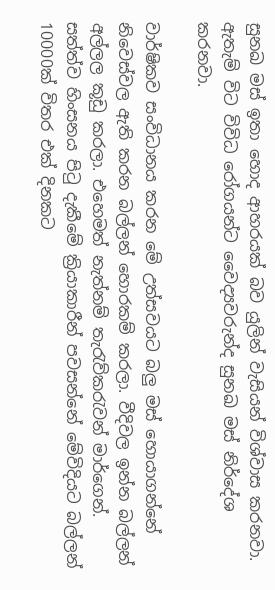සුනඛ මස් ඉතා හොද ආහරයක් බව යුලින් වැසියන් විශ්වාස කරනවා. ඇතැම් විට විවිධ රෝගයන්ට වෛද්‍යවරුන්ද සුනඛ මස් නිර්දේශ කරනවා.

වාර්ෂිකව සංවිධානය කරන මේ උත්සවයට බලු මස් හොයාගන්නේ නිවෙස්වල ඇති කරන බල්ලන් හොරකම් කරලා. වීදිවල ඉන්න බල්ලන් අල්ලල කූඩු කරලා. එහෙමත් නැත්නම් තැරැව්කරැවන් මාර්ගෙන්. සත්ත්ව හිංසනය පිටු දැකීමේ ක්‍රියාකාරීන් පවසන්නේ මේවිදියට බල්ලන් 10000ක් විතර එක් දිනකට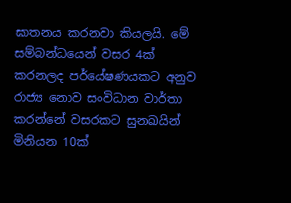ඝාතනය කරනවා කියලයි. මේ සම්බන්ධයෙන් වසර 4ක් කරනලද පර්යේෂණයකට අනුව රාජ්‍ය නොව සංවිධාන වාර්තා කරන්නේ වසරකට සුනඛයින් මිනියන 10ක්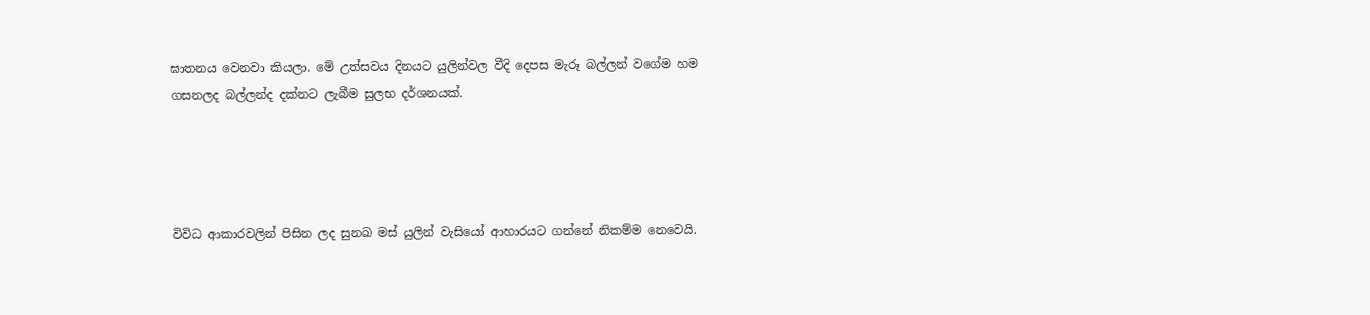ඝාතනය වෙනවා කියලා. මේ උත්සවය දිනයට යුලින්වල වීදි දෙපස මැරූ බල්ලන් වගේම හම ගසනලද බල්ලන්ද දක්නට ලැබීම සුලභ දර්ශනයක්.




විවිධ ආකාරවලින් පිසින ලද සුනඛ මස් යුලින් වැසියෝ ආහාරයට ගන්නේ නිකම්ම නෙවෙයි.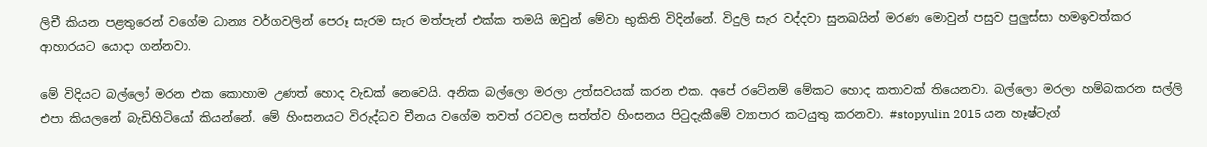ලිචී කියන පළතුරෙන් වගේම ධාන්‍ය වර්ගවලින් පෙරූ සැරම සැර මත්පැන් එක්ක තමයි ඔවුන් මේවා භුකිති විදින්නේ. විදුලි සැර වද්දවා සුනඛයින් මරණ මොවුන් පසුව පුලුස්සා හමඉවත්කර ආහාරයට යොදා ගන්නවා.

මේ විදියට බල්ලෝ මරන එක කොහාම උණත් හොද වැඩක් නෙවෙයි. අනික බල්ලො මරලා උත්සවයක් කරන එක. අපේ රටේනම් මේකට හොද කතාවක් තියෙනවා. බල්ලො මරලා හම්බකරන සල්ලි එපා කියලනේ බැඩිහිටියෝ කියන්නේ. මේ හිංසනයට විරුද්ධව චීනය වගේම තවත් රටවල සත්ත්ව හිංසනය පිටුදැකීමේ ව්‍යාපාර කටයුතු කරනවා. #stopyulin 2015 යන හෑෂ්ටැග්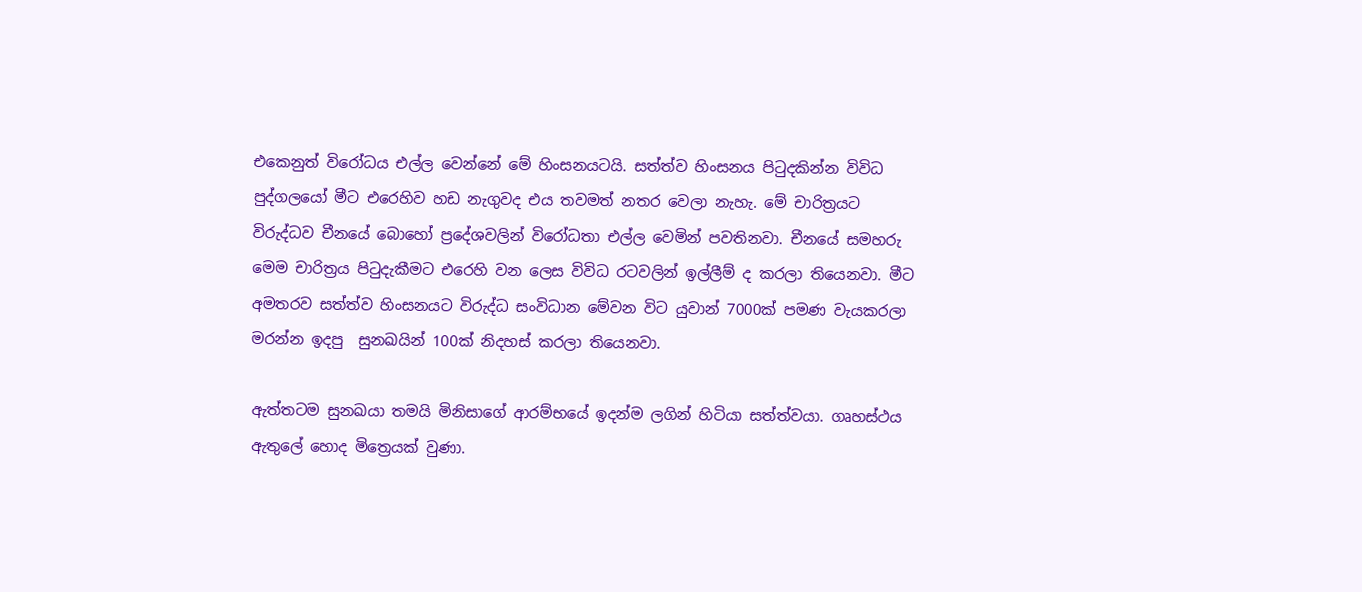එකෙනුත් විරෝධය එල්ල වෙන්නේ මේ හිංසනයටයි. සත්ත්ව හිංසනය පිටුදකින්න විවිධ පුද්ගලයෝ මීට එරෙහිව හඩ නැගුවද එය තවමත් නතර වෙලා නැහැ. මේ චාරිත්‍රයට විරුද්ධව චීනයේ බොහෝ ප්‍රදේශවලින් විරෝධතා එල්ල වෙමින් පවතිනවා. චීනයේ සමහරු මෙම චාරිත්‍රය පිටුදැකීමට එරෙහි වන ලෙස විවිධ රටවලින් ඉල්ලීම් ද කරලා තියෙනවා. මීට අමතරව සත්ත්ව හිංසනයට විරුද්ධ සංවිධාන මේවන විට යුවාන් 7000ක් පමණ වැයකරලා මරන්න ඉදපු  සුනඛයින් 100ක් නිදහස් කරලා තියෙනවා.

ඇත්තටම සුනඛයා තමයි මිනිසාගේ ආරම්භයේ ඉදන්ම ලගින් හිටියා සත්ත්වයා. ගෘහස්ථය ඇතුලේ හොද මිත්‍රෙයක් වුණා.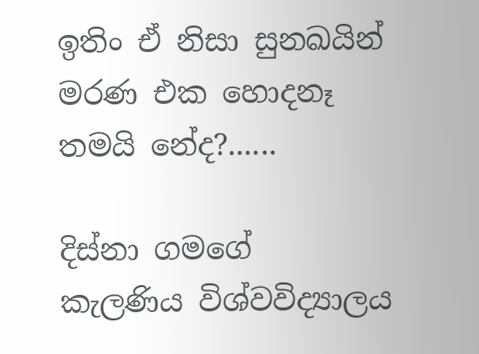ඉතිං ඒ නිසා සුනඛයින් මරණ එක හොදනෑ තමයි නේද?......

දිස්නා ගමගේ
කැලණිය විශ්වවිද්‍යාලය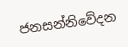ජනසන්නිවේදන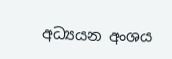අධ්‍යයන අංශය